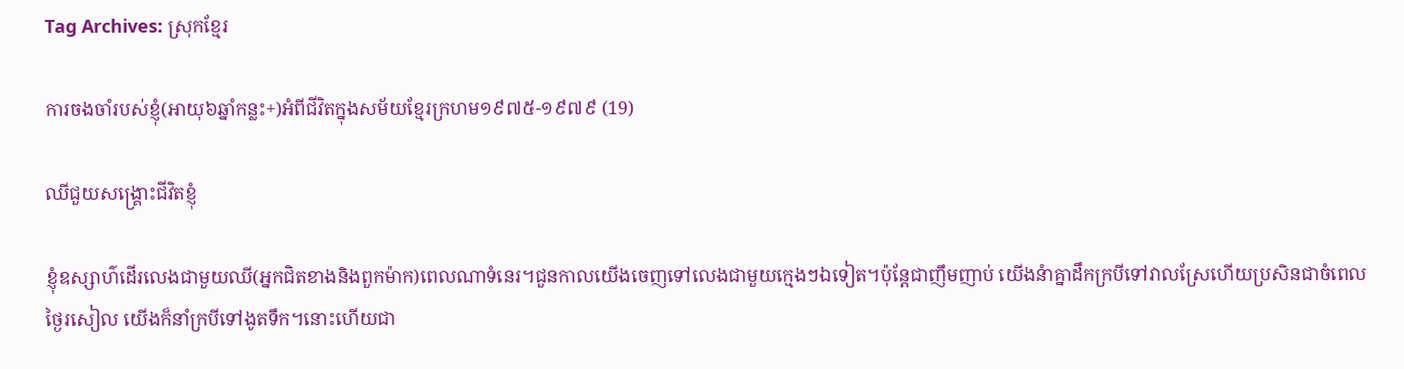Tag Archives: ស្រុកខ្មែរ

ការចងចាំរបស់ខ្ញុំ(អាយុ៦ឆ្នាំកន្លះ+)អំពីជីវិតក្នុងសម័យខ្មែរក្រហម១៩៧៥-១៩៧៩ (19)

ឈីជួយសង្រ្គោះជីវិតខ្ញុំ

ខ្ញុំឧស្សាហ៌ដើរលេងជាមួយឈី(អ្នកជិតខាងនិងពួកម៉ាក)ពេលណាទំនេរ។ជួនកាលយើងចេញទៅលេងជាមួយក្មេងៗឯទៀត។ប៉ុន្តែជាញឹមញាប់ យើងនំាគ្នាដឹកក្របីទៅវាលស្រែហើយប្រសិនជាចំពេលថ្ងៃរសៀល យើងក៏នាំក្របីទៅងូតទឹក។នោះហើយជា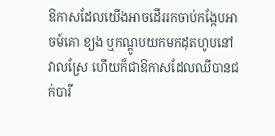ឱកាសដែលយើងអាចដើររកចាប់កង្កែបអាចម៍គោ ខ្យង ឬកណ្ដូបយកមកដុតហូបនៅវាលស្រែ ហើយក៏ជាឱកាសដែលឈីបានជក់បារី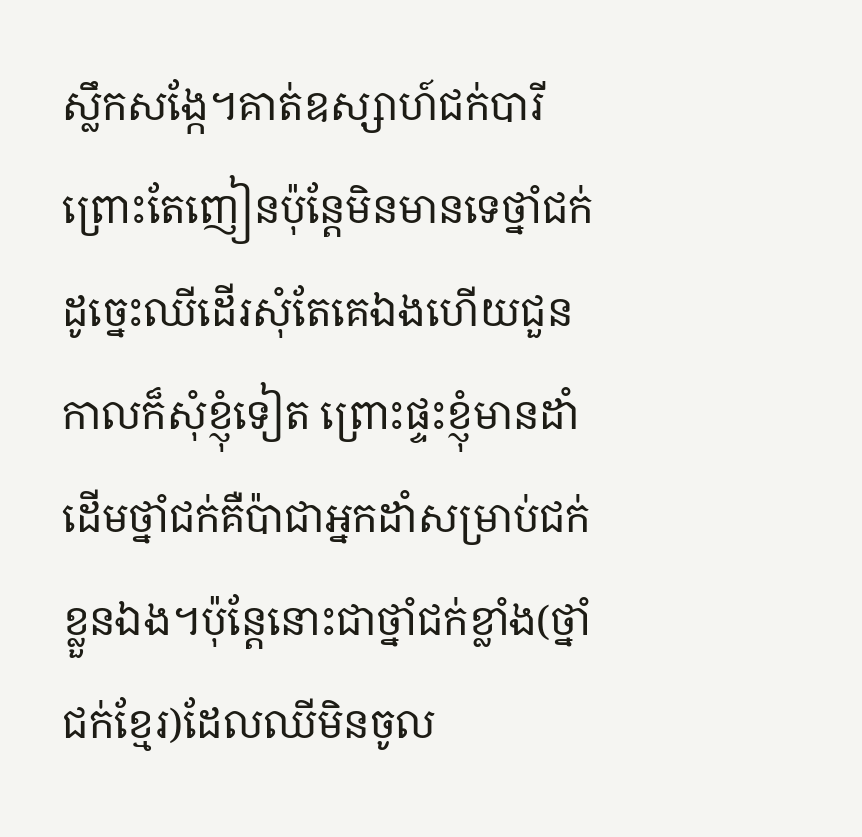ស្លឹកសង្កែ។គាត់ឧស្សាហ៍ជក់បារី ព្រោះតែញៀនប៉ុន្តែមិនមានទេថ្នាំជក់ ដូច្នេះឈីដើរសុំតែគេឯងហើយជួនកាលក៏សុំខ្ញុំទៀត ព្រោះផ្ទះខ្ញុំមានដាំដើមថ្នាំជក់គឺប៉ាជាអ្នកដាំសម្រាប់ជក់ខ្លួនឯង។ប៉ុន្តែនោះជាថ្នាំជក់ខ្លាំង(ថ្នាំជក់ខ្មែរ)ដែលឈីមិនចូល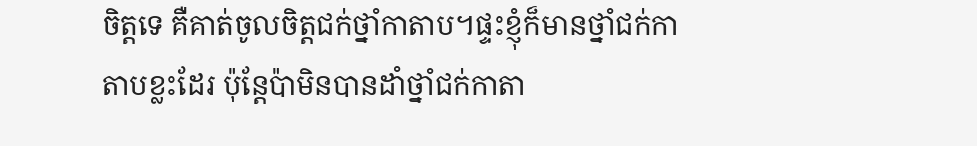ចិត្តទេ គឺគាត់ចូលចិត្តជក់ថ្នាំកាតាប។ផ្ទះខ្ញុំក៏មានថ្នាំជក់កាតាបខ្លះដែរ ប៉ុន្តែប៉ាមិនបានដាំថ្នាំជក់កាតា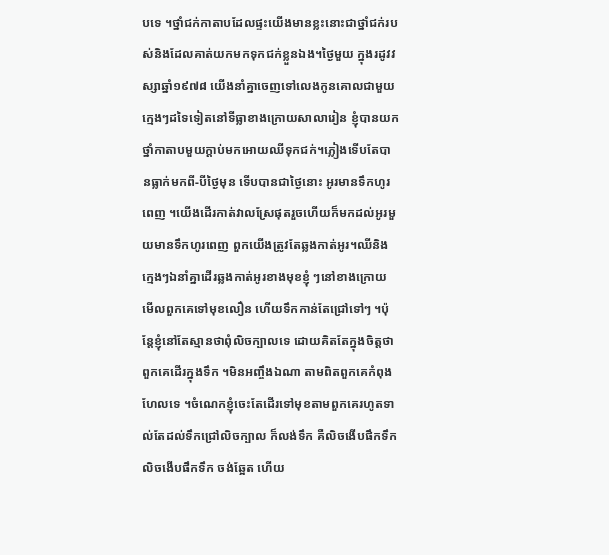បទេ ។ថ្នាំជក់កាតាបដែលផ្ទះយើងមានខ្លះនោះជាថ្នាំជក់របស់និងដែលគាត់យកមកទុកជក់ខ្លួនឯង។ថ្ងៃមួយ ក្នុងរដូវវស្សាឆ្នាំ១៩៧៨ យើងនាំគ្នាចេញទៅលេងកូនគោលជាមួយក្មេងៗដទៃទៀតនៅទីធ្លាខាងក្រោយសាលារៀន ខ្ញុំបានយកថ្នាំកាតាបមួយក្ដាប់មកអោយឈីទុកជក់។ភ្លៀងទើបតែបានធ្លាក់មកពី-បីថ្ងៃមុន ទើបបានជាថ្ងៃនោះ អូរមានទឹកហូរពេញ ។យើងដើរកាត់វាលស្រែផុតរួចហើយក៏មកដល់អូរមួយមានទឹកហូរពេញ ពួកយើងត្រូវតែឆ្លងកាត់អូរ។ឈីនិងក្មេងៗឯនាំគ្នាដើរឆ្លងកាត់អូរខាងមុខខ្ញុំ ៗនៅខាងក្រោយ មើលពួកគេទៅមុខលឿន ហើយទឹកកាន់តែជ្រៅទៅៗ ។ប៉ុន្តែខ្ញុំនៅតែស្មានថាពុំលិចក្បាលទេ ដោយគិតតែក្នុងចិត្តថាពួកគេដើរក្នុងទឹក ។មិនអញ្ចឹងឯណា តាមពិតពួកគេកំពុងហែលទេ ។ចំណេកខ្ញុំចេះតែដើរទៅមុខតាមពួកគេរហូតទាល់តែដល់ទឹកជ្រៅលិចក្បាល ក៏លង់ទឹក គឺលិចងើបផឹកទឹកលិចងើបផឹកទឹក ចង់ឆ្អែត ហើយ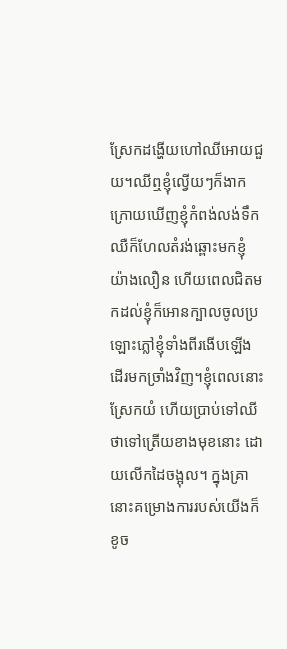ស្រែកដង្ហើយហៅឈីអោយជួយ។ឈីឮខ្ញុំល្វើយៗក៏ងាកក្រោយឃើញខ្ញុំកំពង់លង់ទឹក ឈឺក៏ហែលតំរង់ឆ្ពោះមកខ្ញុំយ៉ាងលឿន ហើយពេលជិតមកដល់ខ្ញុំក៏អោនក្បាលចូលប្រឡោះភ្លៅខ្ញុំទាំងពីរងើបឡើងដើរមកច្រាំងវិញ។ខ្ញុំពេលនោះស្រែកយំ ហើយប្រាប់ទៅឈីថាទៅត្រើយខាងមុខនោះ ដោយលើកដៃចង្អុល។ ក្នុងគ្រានោះគម្រោងការរបស់យើងក៏ខូច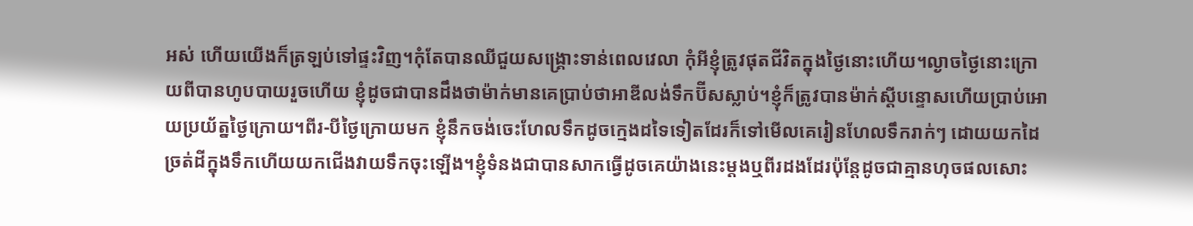អស់ ហើយយើងក៏ត្រឡប់ទៅផ្ទះវិញ។កុំតែបានឈីជួយសង្រ្គោះទាន់ពេលវេលា កុំអីខ្ញុំត្រូវផុតជីវិតក្នុងថ្ងៃនោះហើយ។ល្ងាចថ្ងៃនោះក្រោយពីបានហូបបាយរួចហើយ ខ្ញុំដូចជាបានដឹងថាម៉ាក់មានគេប្រាប់ថាអាឌីលង់ទឹកប៊ីសស្លាប់។ខ្ញុំក៏ត្រូវបានម៉ាក់ស្ដីបន្ទោសហើយប្រាប់អោយប្រយ័ត្នថ្ងៃក្រោយ។ពីរ-បីថ្ងៃក្រោយមក ខ្ញុំនឹកចង់ចេះហែលទឹកដូចក្មេងដទៃទៀតដែរក៏ទៅមើលគេរៀនហែលទឹករាក់ៗ ដោយយកដៃច្រត់ដីក្នុងទឹកហើយយកជើងវាយទឹកចុះឡើង។ខ្ញុំទំនងជាបានសាកធ្វើដូចគេយ៉ាងនេះម្ដងឬពីរដងដែរប៉ុន្តែដូចជាគ្មានហុចផលសោះ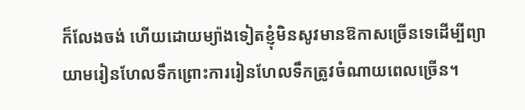ក៏លែងចង់ ហើយដោយម្យ៉ាងទៀតខ្ញុំមិនសូវមានឱកាសច្រើនទេដើម្បីព្យាយាមរៀនហែលទឹកព្រោះការរៀនហែលទឹកត្រូវចំណាយពេលច្រើន។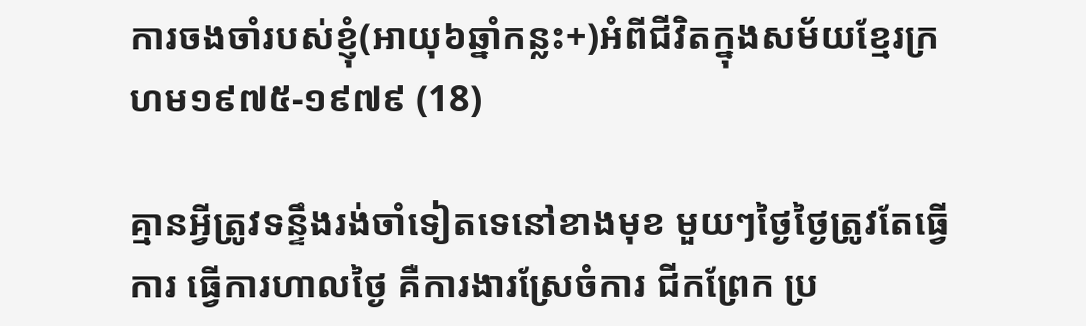ការចងចាំរបស់ខ្ញុំ(អាយុ៦ឆ្នាំកន្លះ+)អំពីជីវិតក្នុងសម័យខ្មែរក្រហម១៩៧៥-១៩៧៩ (18)

គ្មានអ្វីត្រូវទន្ទឹងរង់ចាំទៀតទេនៅខាងមុខ មួយៗថ្ងៃថ្ងៃត្រូវតែធ្វើការ ធ្វើការហាលថ្ងៃ គឺការងារស្រែចំការ ជីកព្រែក ប្រ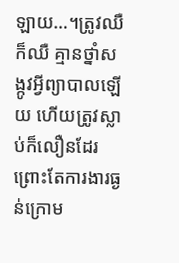ឡាយ…។ត្រូវឈឺក៏ឈឺ គ្មានថ្នាំសង្កូវអ្វីព្យាបាលឡើយ ហើយត្រូវស្លាប់ក៏លឿនដែរព្រោះតែការងារធ្ងន់ក្រោម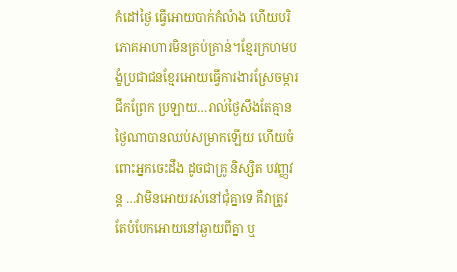កំដៅថ្ងៃ ធ្វើអោយបាក់កំលំាង ហើយបរិភោគអាហារមិនគ្រប់គ្រាន់។ខ្មែរក្រហមបង្ខំប្រជាជនខ្មែរអោយធ្វើការងារស្រែចម្ការ ជីកព្រែក ប្រឡាយ…រាល់ថ្ងៃសឹងតែគ្មានថ្ងៃណាបានឈប់សម្រាកឡើយ ហើយចំពោះអ្នកចេះដឹង ដូចជាគ្រូ និស្សិត បវញ្ញវន្ត …វាមិនអោយរស់នៅជុំគ្នាទេ គឺវាត្រូវតែបំបែកអោយនៅឆ្ងាយពីគ្នា ឬ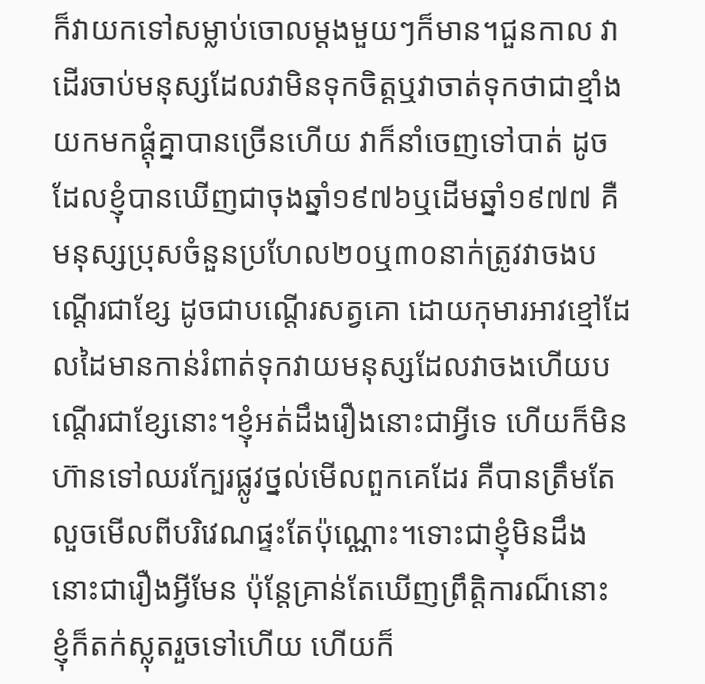ក៏វាយកទៅសម្លាប់ចោលម្ដងមួយៗក៏មាន។ជួនកាល វាដើរចាប់មនុស្សដែលវាមិនទុកចិត្តឬវាចាត់ទុកថាជាខ្មាំង យកមកផ្ដុំគ្នាបានច្រើនហើយ វាក៏នាំចេញទៅបាត់ ដូចដែលខ្ញុំបានឃើញជាចុងឆ្នាំ១៩៧៦ឬដើមឆ្នាំ១៩៧៧ គឺមនុស្សប្រុសចំនួនប្រហែល២០ឬ៣០នាក់ត្រូវវាចងបណ្ដើរជាខ្សែ ដូចជាបណ្ដើរសត្វគោ ដោយកុមារអាវខ្មៅដែលដៃមានកាន់រំពាត់ទុកវាយមនុស្សដែលវាចងហើយបណ្ដើរជាខ្សែនោះ។ខ្ញុំអត់ដឹងរឿងនោះជាអ្វីទេ ហើយក៏មិនហ៊ានទៅឈរក្បែរផ្លូវថ្នល់មើលពួកគេដែរ គឺបានត្រឹមតែលួចមើលពីបរិវេណផ្ទះតែប៉ុណ្ណោះ។ទោះជាខ្ញុំមិនដឹងនោះជារឿងអ្វីមែន ប៉ុន្តែគ្រាន់តែឃើញព្រឹត្តិការណ៏នោះ ខ្ញុំក៏តក់ស្លុតរួចទៅហើយ ហើយក៏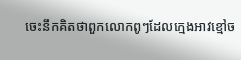ចេះនឹកគិតថាពួកលោកពូៗដែលក្មេងអាវខ្មៅច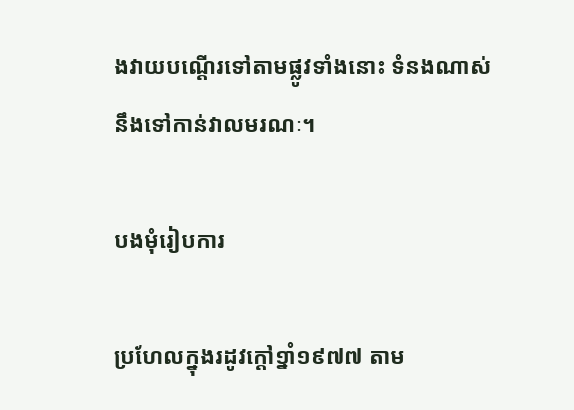ងវាយបណ្ដើរទៅតាមផ្លូវទាំងនោះ ទំនងណាស់ នឹងទៅកាន់វាលមរណៈ។

បងមុំរៀបការ

ប្រហែលក្នុងរដូវក្ដៅ១្នាំ១៩៧៧ តាម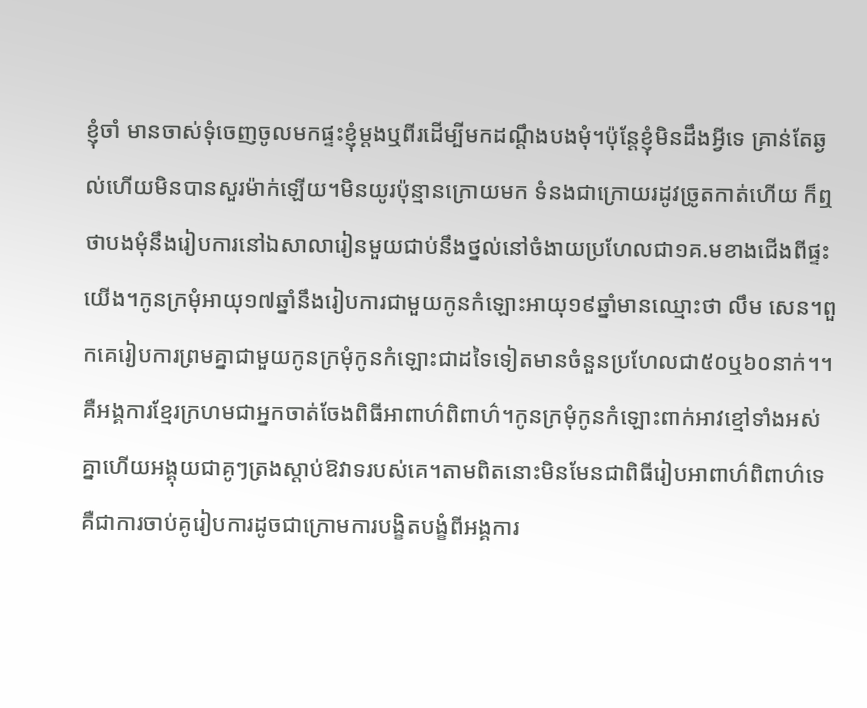ខ្ញុំចាំ មានចាស់ទុំចេញចូលមកផ្ទះខ្ញុំម្ដងឬពីរដើម្បីមកដណ្ដឹងបងមុំ។ប៉ុន្តែខ្ញុំមិនដឹងអ្វីទេ គ្រាន់តែឆ្ងល់ហើយមិនបានសួរម៉ាក់ឡើយ។មិនយូរប៉ុន្មានក្រោយមក ទំនងជាក្រោយរដូវច្រូតកាត់ហើយ ក៏ឮថាបងមុំនឹងរៀបការនៅឯសាលារៀនមួយជាប់នឹងថ្នល់នៅចំងាយប្រហែលជា១គ.មខាងជើងពីផ្ទះយើង។កូនក្រមុំអាយុ១៧ឆ្នាំនឹងរៀបការជាមួយកូនកំឡោះអាយុ១៩ឆ្នាំមានឈ្មោះថា លឹម សេន។ពួកគេរៀបការព្រមគ្នាជាមួយកូនក្រមុំកូនកំឡោះជាដទៃទៀតមានចំនួនប្រហែលជា៥០ឬ៦០នាក់។។គឺអង្គការខ្មែរក្រហមជាអ្នកចាត់ចែងពិធីអាពាហ៌ពិពាហ៌។កូនក្រមុំកូនកំឡោះពាក់អាវខ្មៅទាំងអស់គ្នាហើយអង្គុយជាគូៗត្រងស្ដាប់ឱវាទរបស់គេ។តាមពិតនោះមិនមែនជាពិធីរៀបអាពាហ៌ពិពាហ៌ទេ គឺជាការចាប់គូរៀបការដូចជាក្រោមការបង្ខិតបង្ខំពីអង្គការ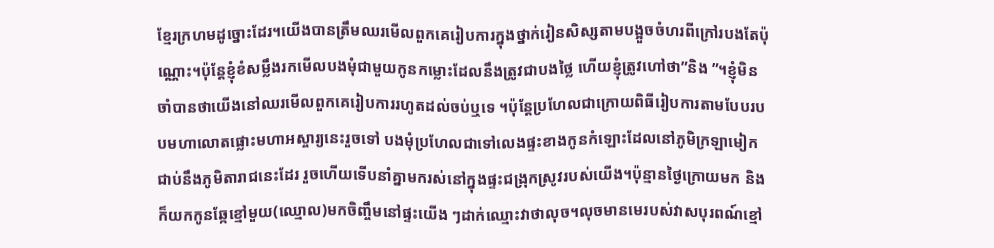ខ្មែរក្រហមដូច្នោះដែរ។យើងបានត្រឹមឈរមើលពួកគេរៀបការក្នុងថ្នាក់រៀនសិស្សតាមបង្អួចចំហរពីក្រៅរបងតែប៉ុណ្ណោះ។ប៉ុន្តែខ្ញុំខំសម្លឹងរកមើលបងមុំជាមួយកូនកម្លោះដែលនឹងត្រូវជាបងថ្លៃ ហើយខ្ញុំត្រូវហៅថា”និង ”។ខ្ញុំមិនចាំបានថាយើងនៅឈរមើលពួកគេរៀបការរហូតដល់ចប់ឬទេ ។ប៉ុន្តែប្រហែលជាក្រោយពិធីរៀបការតាមបែបរបបមហាលោតផ្លោះមហាអស្ចារ្យនេះរួចទៅ បងមុំប្រហែលជាទៅលេងផ្ទះខាងកូនកំឡោះដែលនៅភូមិក្រឡាមៀកជាប់នឹងភូមិតារាជនេះដែរ រួចហើយទើបនាំគ្នាមករស់នៅក្នុងផ្ទះជង្រុកស្រូវរបស់យើង។ប៉ុន្មានថ្ងៃក្រោយមក និងក៏យកកូនឆ្កែខ្មៅមួយ(ឈ្មោល)មកចិញ្ចឹមនៅផ្ទះយើង ៗដាក់ឈ្មោះវាថាលុច។លុចមានមេរបស់វាសបុរពណ៍ខ្មៅ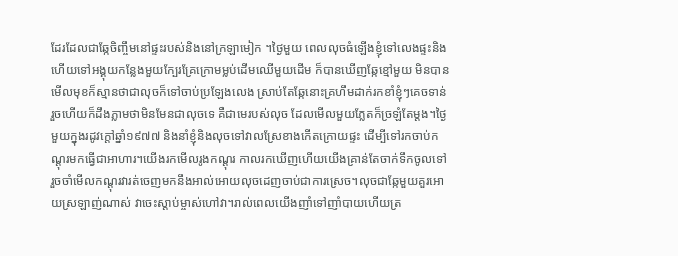ដែរដែលជាឆ្កែចិញ្ចឹមនៅផ្ទះរបស់និងនៅក្រឡាមៀក ។ថ្ងៃមួយ ពេលលុចធំឡើងខ្ញុំទៅលេងផ្ទះនិង ហើយទៅអង្គុយកន្លែងមួយក្បែរគ្រែក្រោមម្លប់ដើមឈើមួយដើម ក៏បានឃើញឆ្កែខ្មៅមួយ មិនបានមើលមុខក៏ស្មានថាជាលុចក៏ទៅចាប់ប្រឡែងលេង ស្រាប់តែឆ្កែនោះគ្រហឹមដាក់រកខាំខ្ញុំៗគេចទាន់ រួចហើយក៏ដឹងភ្លាមថាមិនមែនជាលុចទេ គឺជាមេរបស់លុច ដែលមើលមួយភ្លែតក៏ច្រឡំតែម្ដង។ថ្ងៃមួយក្នុងរដូវក្ដៅឆ្នាំ១៩៧៧ និងនាំខ្ញុំនិងលុចទៅវាលស្រែខាងកើតក្រោយផ្ទះ ដើម្បីទៅរកចាប់កណ្ដុរមកធ្វើជាអាហារ។យើងរកមើលរូងកណ្ដុរ កាលរកឃើញហើយយើងគ្រាន់តែចាក់ទឹកចូលទៅ រួចចាំមើលកណ្ដុរវារត់ចេញមកនឹងអាល់អោយលុចដេញចាប់ជាការស្រេច។លុចជាឆ្កែមួយគួរអោយស្រឡាញ់ណាស់ វាចេះស្ដាប់ម្ចាស់ហៅវា។រាល់ពេលយើងញាំទៅញាំបាយហើយត្រ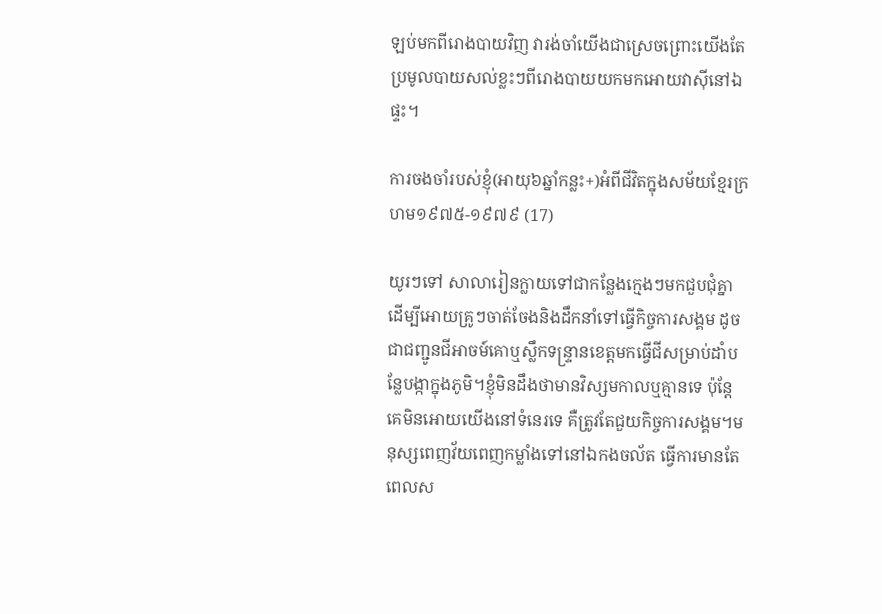ឡប់មកពីរោងបាយវិញ វារង់ចាំយើងជាស្រេចព្រោះយើងតែប្រមូលបាយសល់ខ្លះៗពីរោងបាយយកមកអោយវាស៊ីនៅឯផ្ទះ។

ការចងចាំរបស់ខ្ញុំ(អាយុ៦ឆ្នាំកន្លះ+)អំពីជីវិតក្នុងសម័យខ្មែរក្រហម១៩៧៥-១៩៧៩ (17)

យូរៗទៅ សាលារៀនក្លាយទៅជាកន្លែងក្មេងៗមកជួបជុំគ្នាដើម្បីអោយគ្រូៗចាត់ចែងនិងដឹកនាំទៅធ្វើកិច្ចការសង្គម ដូចជាជញ្ជូនជីអាចម៍គោឬស្លឹកទន្រ្ទានខេត្តមកធ្វើជីសម្រាប់ដាំបន្លែបង្កាក្នុងភូមិ។ខ្ញុំមិនដឹងថាមានវិស្សមកាលឬគ្មានទេ ប៉ុន្តែគេមិនអោយយើងនៅទំនេរទេ គឺត្រូវតែជួយកិច្ចការសង្គម។មនុស្សពេញវ័យពេញកម្លាំងទៅនៅឯកងចល័ត ធ្វើការមានតែពេលស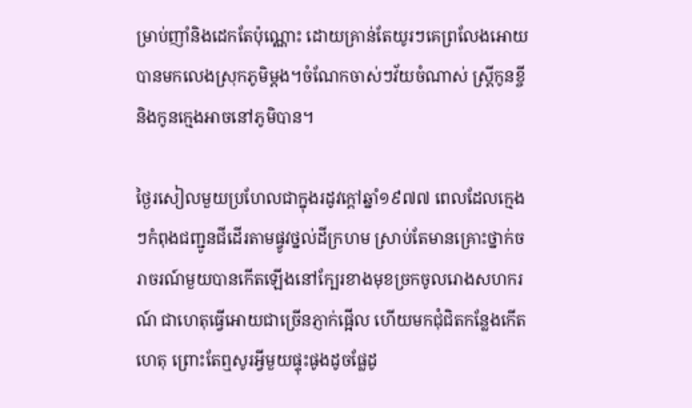ម្រាប់ញាំនិងដេកតែប៉ុណ្ណោះ ដោយគ្រាន់តែយូរៗគេព្រលែងអោយបានមកលេងស្រុកភូមិម្ដង។ចំណែកចាស់ៗវ័យចំណាស់ ស្រ្តីកូនខ្ចី និងកូនក្មេងអាចនៅភូមិបាន។

ថ្ងៃរសៀលមួយប្រហែលជាក្នុងរដូវក្ដៅឆ្នាំ១៩៧៧ ពេលដែលក្មេងៗកំពុងជញ្ជូនជីដើរតាមផ្វូវថ្នល់ដីក្រហម ស្រាប់តែមានគ្រោះថ្នាក់ចរាចរណ៍មួយបានកើតឡើងនៅក្បែរខាងមុខច្រកចូលរោងសហករណ៍ ជាហេតុធ្វើអោយជាច្រើនភ្ញាក់ផ្អើល ហើយមកជុំជិតកន្លែងកើតហេតុ ព្រោះតែឮសូរអ្វីមួយផ្ទុះផូងដូចផ្លែដូ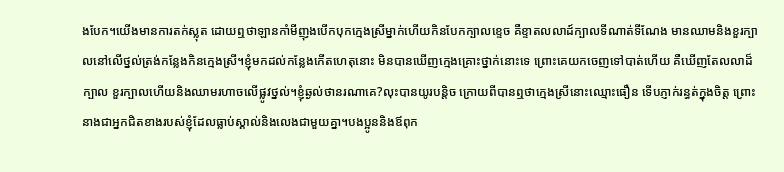ងបែក។យើងមានការតក់ស្លុត ដោយឮថាឡានកាំមីញុងបើកបុកក្មេងស្រីម្នាក់ហើយកិនបែកក្បាលខ្ទេច គឺខ្ទាតលលាដ៍ក្បាលទីណាត់ទីណែង មានឈាមនិងខួរក្បាលនៅលើថ្នល់ត្រង់កន្លែងកិនក្មេងស្រី។ខ្ញុំមកដល់កន្លែងកើតហេតុនោះ មិនបានឃើញក្មេងគ្រោះថ្នាក់នោះទេ ព្រោះគេយកចេញទៅបាត់ហើយ គឺឃើញតែលលាដ៏ក្បាល ខួរក្បាលហើយនិងឈាមរហាចលើផ្លូវថ្នល់។ខ្ញុំឆ្ងល់ថានរណាគេ?លុះបានយូរបន្តិច ក្រោយពីបានឮថាក្មេងស្រីនោះឈ្មោះធឿន ទើបភ្ញាក់រន្ធត់ក្នុងចិត្ត ព្រោះនាងជាអ្នកជិតខាងរបស់ខ្ញុំដែលធ្លាប់ស្គាល់និងលេងជាមួយគ្នា។បងប្អូននិងឪពុក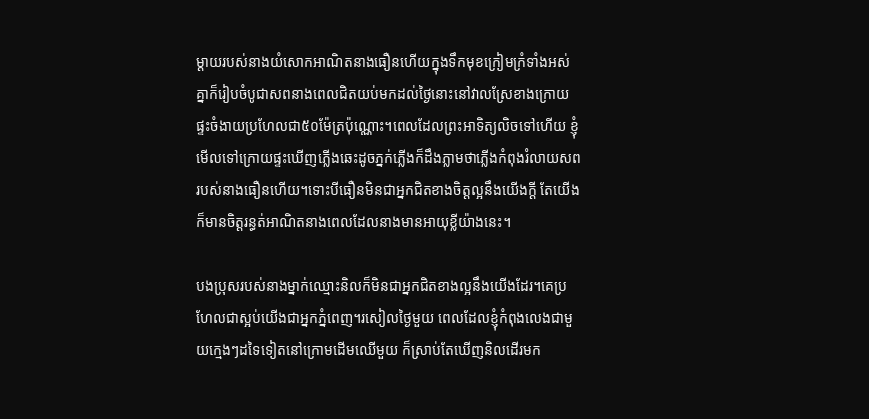ម្ដាយរបស់នាងយំសោកអាណិតនាងធឿនហើយក្នុងទឹកមុខក្រៀមក្រំទាំងអស់គ្នាក៏រៀបចំបូជាសពនាងពេលជិតយប់មកដល់ថ្ងៃនោះនៅវាលស្រែខាងក្រោយផ្ទះចំងាយប្រហែលជា៥០ម៉ែត្រប៉ុណ្ណោះ។ពេលដែលព្រះអាទិត្យលិចទៅហើយ ខ្ញុំមើលទៅក្រោយផ្ទះឃើញភ្លើងឆេះដូចភ្នក់ភ្លើងក៏ដឹងភ្លាមថាភ្លើងកំពុងរំលាយសពរបស់នាងធឿនហើយ។ទោះបីធឿនមិនជាអ្នកជិតខាងចិត្តល្អនឹងយើងក្ដី តែយើងក៏មានចិត្តរន្ធត់អាណិតនាងពេលដែលនាងមានអាយុខ្លីយ៉ាងនេះ។

បងប្រុសរបស់នាងម្នាក់ឈ្មោះនិលក៏មិនជាអ្នកជិតខាងល្អនឹងយើងដែរ។គេប្រហែលជាស្អប់យើងជាអ្នកភ្នំពេញ។រសៀលថ្ងៃមួយ ពេលដែលខ្ញុំកំពុងលេងជាមួយក្មេងៗដទៃទៀតនៅក្រោមដើមឈើមួយ ក៏ស្រាប់តែឃើញនិលដើរមក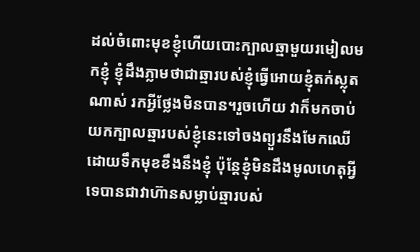ដល់ចំពោះមុខខ្ញុំហើយបោះក្បាលឆ្មាមួយរមៀលមកខ្ញុំ ខ្ញុំដឹងភ្លាមថាជាឆ្មារបស់ខ្ញុំធ្វើអោយខ្ញុំតក់ស្លុតណាស់ រកអ្វីថ្លែងមិនបាន។រួចហើយ វាក៏មកចាប់យកក្បាលឆ្មារបស់ខ្ញុំនេះទៅចងព្យួរនឹងមែកឈើដោយទឹកមុខខឹងនឹងខ្ញុំ ប៉ុន្តែខ្ញុំមិនដឹងមូលហេតុអ្វីទេបានជាវាហ៊ានសម្លាប់ឆ្មារបស់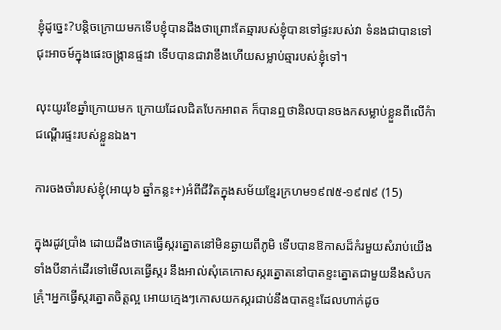ខ្ញុំដូច្នេះ?បន្តិចក្រោយមកទើបខ្ញុំបានដឹងថាព្រោះតែឆ្មារបស់ខ្ញុំបានទៅផ្ទះរបស់វា ទំនងជាបានទៅជុះអាចម៍ក្នុងផេះចង្រ្កានផ្ទះវា ទើបបានជាវាខឹងហើយសម្លាប់ឆ្មារបស់ខ្ញុំទៅ។

លុះយូរខែឆ្នាំក្រោយមក ក្រោយដែលជិតបែកអាពត ក៏បានឮថានិលបានចងកសម្លាប់ខ្លួនពីលើកំាជណ្ដើរផ្ទះរបស់ខ្លួនឯង។

ការចងចាំរបស់ខ្ញុំ(អាយុ៦ ឆ្នាំកន្លះ+)អំពីជីវិតក្នុងសម័យខ្មែរក្រហម១៩៧៥-១៩៧៩ (15)

ក្នុងរដូវប្រាំង ដោយដឹងថាគេធ្វើស្ករត្នោតនៅមិនឆ្ងាយពីភូមិ ទើបបានឱកាសដ៏កំរមួយសំរាប់យើងទាំងបីនាក់ដើរទៅមើលគេធ្វើស្ករ នឹងអាល់សុំគេកោសស្ករត្នោតនៅបាតខ្ទះត្នោតជាមួយនឹងសំបកគ្រុំ។អ្នកធ្វើស្ករត្នោតចិត្តល្អ អោយក្មេងៗកោសយកស្ករជាប់នឹងបាតខ្ទះដែលហាក់ដូច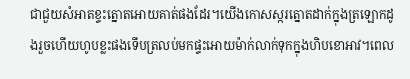ជាជួយសំអាតខ្ទះត្នោតអោយគាត់ផងដែរ។យើងកោសស្ករត្នោតដាក់ក្នុងត្រឡោកដូងរួចហើយហូបខ្លះផងទើបត្រលប់មកផ្ទះអោយម៉ាក់លាក់ទុកក្នុងហិបខោអាវ។ពេល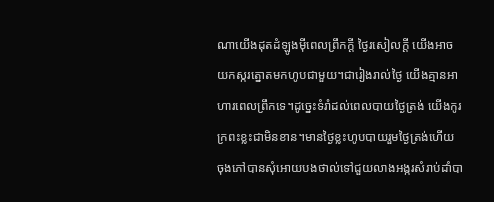ណាយើងដុតដំឡូងម៉ីពេលព្រឹកក្ដី ថ្ងៃរសៀលក្ដី យើងអាចយកស្ករត្នោតមកហូបជាមួយ។ជារៀងរាល់ថ្ងៃ យើងគ្មានអាហារពេលព្រឹកទេ។ដូច្នេះទំរាំដល់ពេលបាយថ្ងៃត្រង់ យើងកូរក្រពះខ្លះជាមិនខាន។មានថ្ងៃខ្លះហូបបាយរួមថ្ងៃត្រង់ហើយ ចុងភៅបានសុំអោយបងថាល់ទៅជួយលាងអង្ករសំរាប់ដាំបា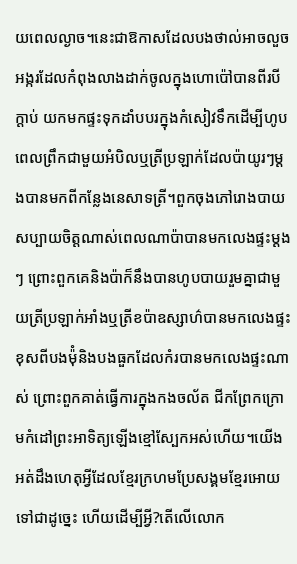យពេលល្ងាច។នេះជាឱកាសដែលបងថាល់អាចលួចអង្ករដែលកំពុងលាងដាក់ចូលក្នុងហោប៉ៅបានពីរបីក្ដាប់ យកមកផ្ទះទុកដាំបបរក្នុងកំសៀវទឹកដើម្បីហូបពេលព្រឹកជាមួយអំបិលឬត្រីប្រឡាក់ដែលប៉ាយូរៗម្ដងបានមកពីកន្លែងនេសាទត្រី។ពួកចុងភៅរោងបាយសប្បាយចិត្តណាស់ពេលណាប៉ាបានមកលេងផ្ទះម្ដងៗ ព្រោះពួកគេនិងប៉ាក៏នឹងបានហូបបាយរួមគ្នាជាមួយត្រីប្រឡាក់អាំងឬត្រីខប៉ាឧស្សាហ៌បានមកលេងផ្ទះ ខុសពីបងម៉ុំនិងបងធួកដែលកំរបានមកលេងផ្ទះណាស់ ព្រោះពួកគាត់ធ្វើការក្នុងកងចល័ត ជីកព្រែកក្រោមកំដៅព្រះអាទិត្យឡើងខ្មៅស្បែកអស់ហើយ។យើងអត់ដឹងហេតុអ្វីដែលខ្មែរក្រហមប្រែសង្គមខ្មែរអោយទៅជាដូច្នេះ ហើយដើម្បីអ្វី?តើលើលោក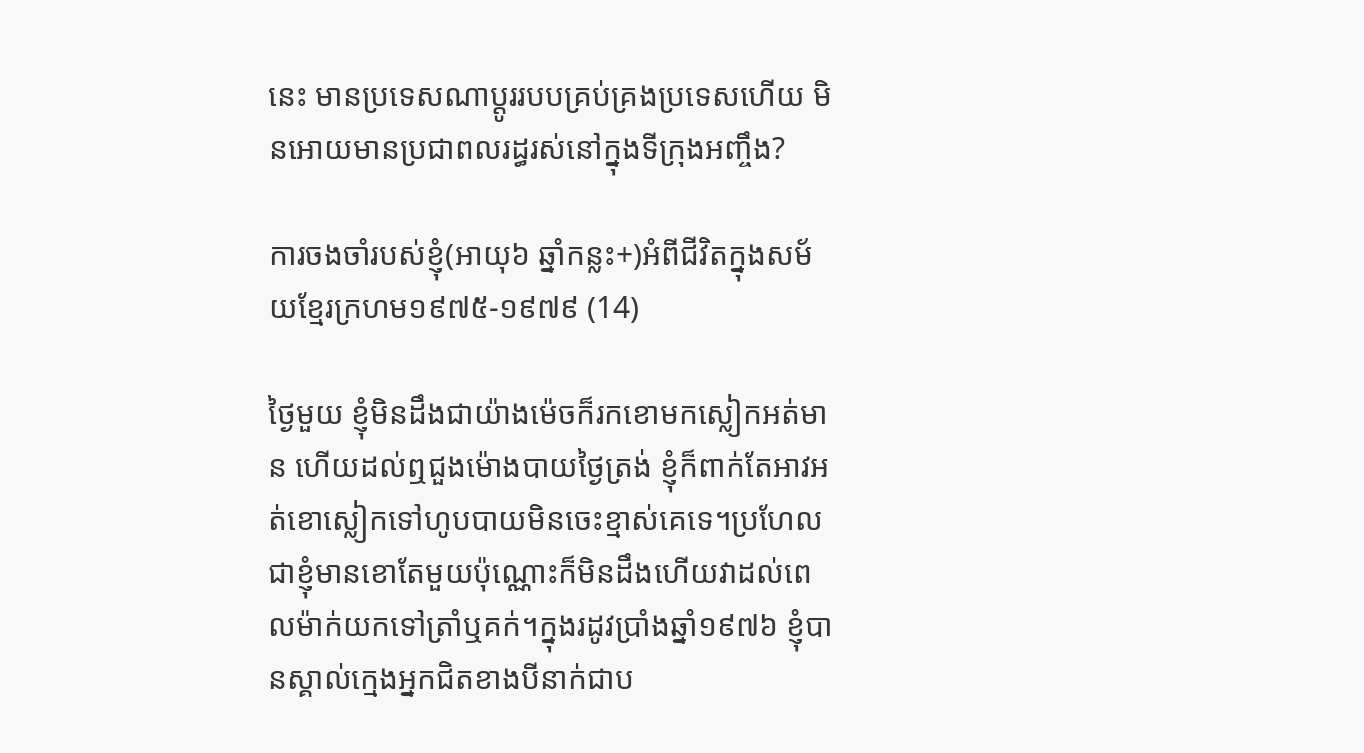នេះ មានប្រទេសណាប្ដូររបបគ្រប់គ្រងប្រទេសហើយ មិនអោយមានប្រជាពលរដ្ធរស់នៅក្នុងទីក្រុងអញ្ចឹង?

ការចងចាំរបស់ខ្ញុំ(អាយុ៦ ឆ្នាំកន្លះ+)អំពីជីវិតក្នុងសម័យខ្មែរក្រហម១៩៧៥-១៩៧៩ (14)

ថ្ងៃមួយ ខ្ញុំមិនដឹងជាយ៉ាងម៉េចក៏រកខោមកស្លៀកអត់មាន ហើយដល់ឮជួងម៉ោងបាយថ្ងៃត្រង់ ខ្ញុំក៏ពាក់តែអាវអត់ខោស្លៀកទៅហូបបាយមិនចេះខ្មាស់គេទេ។ប្រហែលជាខ្ញុំមានខោតែមួយប៉ុណ្ណោះក៏មិនដឹងហើយវាដល់ពេលម៉ាក់យកទៅត្រាំឬគក់។ក្នុងរដូវប្រាំងឆ្នាំ១៩៧៦ ខ្ញុំបានស្គាល់ក្មេងអ្នកជិតខាងបីនាក់ជាប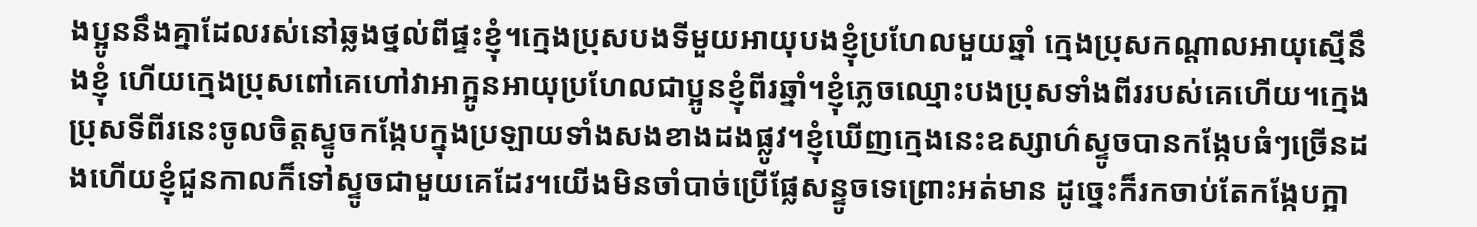ងប្អូននឹងគ្នាដែលរស់នៅឆ្លងថ្នល់ពីផ្ទះខ្ញុំ។ក្មេងប្រុសបងទីមួយអាយុបងខ្ញុំប្រហែលមួយឆ្នាំ ក្មេងប្រុសកណ្ដាលអាយុស្មើនឹងខ្ញុំ ហើយក្មេងប្រុសពៅគេហៅវាអាក្អូនអាយុប្រហែលជាប្អូនខ្ញុំពីរឆ្នាំ។ខ្ញុំភ្លេចឈ្មោះបងប្រុសទាំងពីររបស់គេហើយ។ក្មេងប្រុសទីពីរនេះចូលចិត្តស្ទូចកង្កែបក្នុងប្រឡាយទាំងសងខាងដងផ្លូវ។ខ្ញុំឃើញក្មេងនេះឧស្សាហ៌ស្ទូចបានកង្កែបធំៗច្រើនដងហើយខ្ញុំជួនកាលក៏ទៅស្ទូចជាមួយគេដែរ។យើងមិនចាំបាច់ប្រើផ្លែសន្ទូចទេព្រោះអត់មាន ដូច្នេះក៏រកចាប់តែកង្កែបក្អា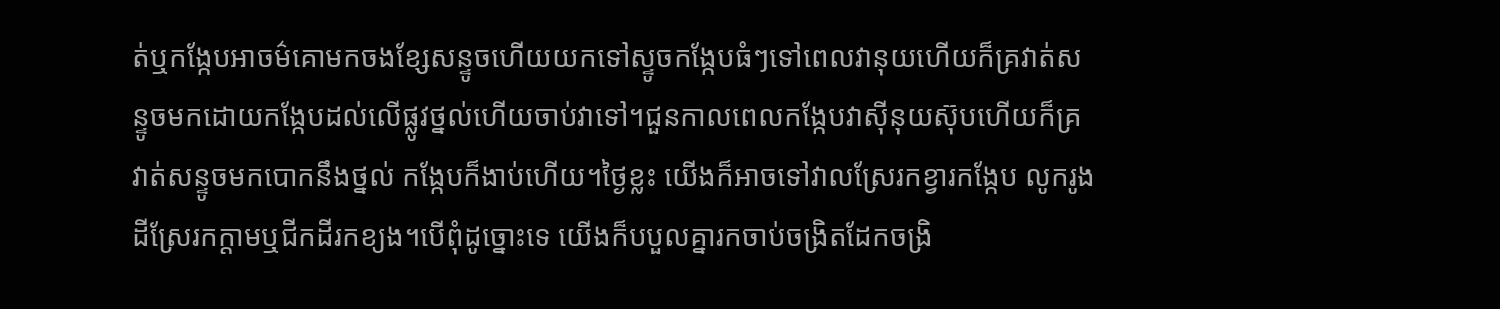ត់ឬកង្កែបអាចម៌គោមកចងខ្សែសន្ទូចហើយយកទៅស្ទូចកង្កែបធំៗទៅពេលវានុយហើយក៏គ្រវាត់សន្ទូចមកដោយកង្កែបដល់លើផ្លូវថ្នល់ហើយចាប់វាទៅ។ជួនកាលពេលកង្កែបវាស៊ីនុយស៊ុបហើយក៏គ្រវាត់សន្ទូចមកបោកនឹងថ្នល់ កង្កែបក៏ងាប់ហើយ។ថ្ងៃខ្លះ យើងក៏អាចទៅវាលស្រែរកខ្វារកង្កែប លូករូងដីស្រែរកក្ដាមឬជីកដីរកខ្យង។បើពុំដូច្នោះទេ យើងក៏បបួលគ្នារកចាប់ចង្រិតដែកចង្រិ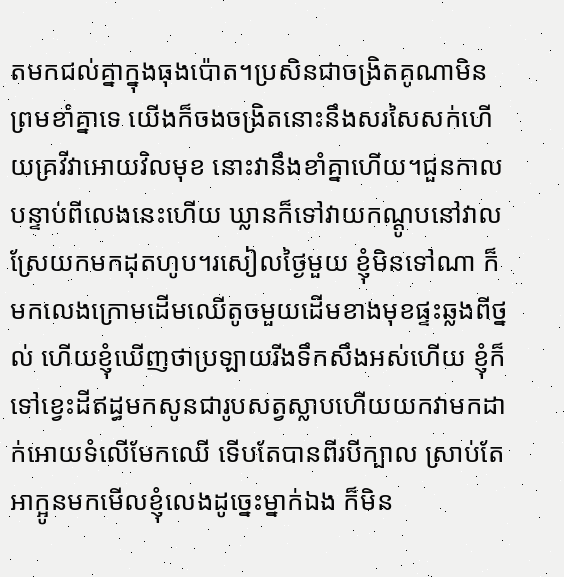តមកជល់គ្នាក្នុងធុងប៉ោត។ប្រសិនជាចង្រិតគូណាមិនព្រមខាំគ្នាទេ យើងក៏ចងចង្រិតនោះនឹងសរសៃសក់ហើយគ្រវីវាអោយវិលមុខ នោះវានឹងខាំគ្នាហើយ។ជួនកាលបន្ទាប់ពីលេងនេះហើយ ឃ្លានក៏ទៅវាយកណ្ដូបនៅវាលស្រែយកមកដុតហូប។រសៀលថ្ងៃមួយ ខ្ញុំមិនទៅណា ក៏មកលេងក្រោមដើមឈើតូចមួយដើមខាងមុខផ្ទះឆ្លងពីថ្នល់ ហើយខ្ញុំឃើញថាប្រឡាយរីងទឹកសឹងអស់ហើយ ខ្ញុំក៏ទៅខ្វេះដីឥដ្ធមកសូនជារូបសត្វស្លាបហើយយកវាមកដាក់អោយទំលើមែកឈើ ទើបតែបានពីរបីក្បាល ស្រាប់តែអាក្អូនមកមើលខ្ញុំលេងដូច្នេះម្នាក់ឯង ក៏មិន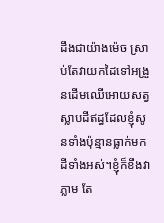ដឹងជាយ៉ាងម៉េច ស្រាប់តែវាយកដៃទៅអង្រួនដើមឈើអោយសត្វស្លាបដីឥដ្ធដែលខ្ញុំសូនទាំងប៉ុន្មានធ្លាក់មកដីទាំងអស់។ខ្ញុំក៏ខឹងវាភ្លាម តែ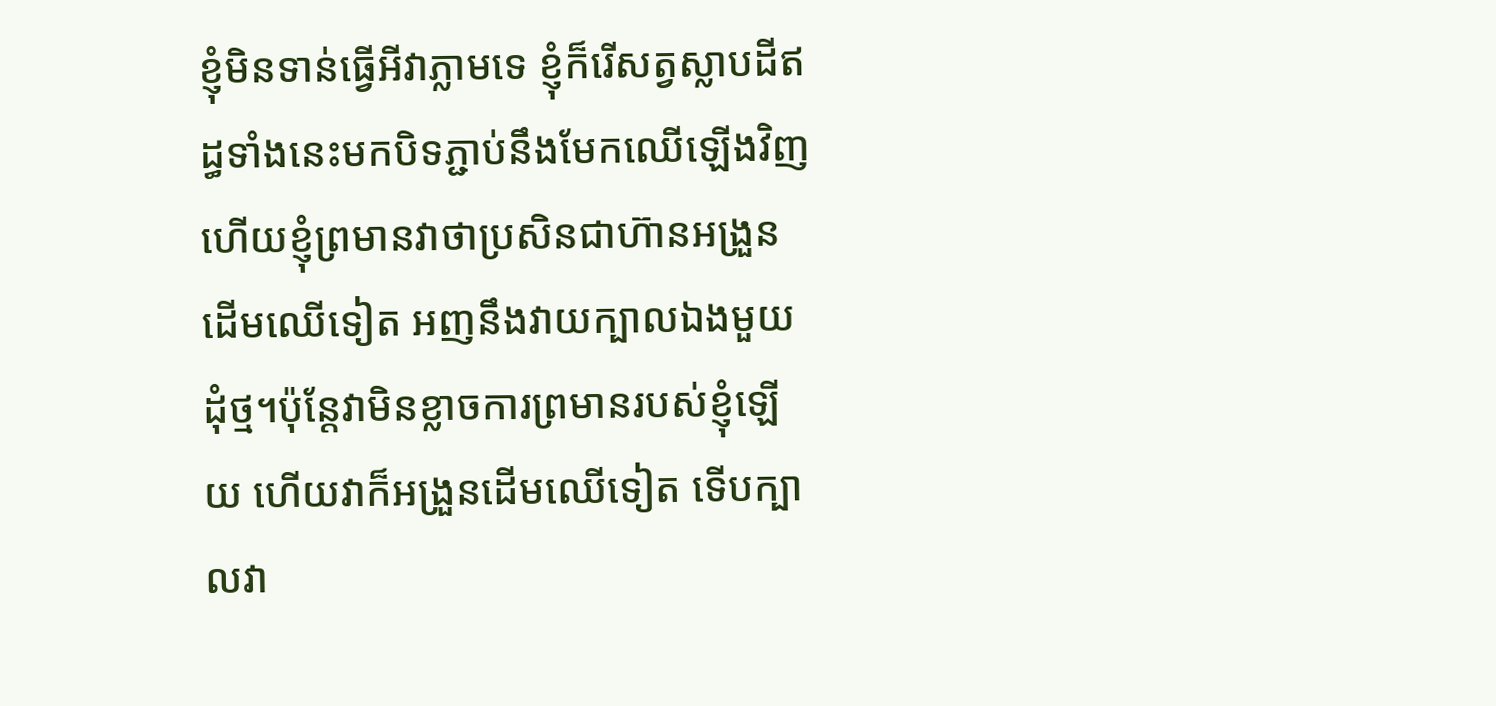ខ្ញុំមិនទាន់ធ្វើអីវាភ្លាមទេ ខ្ញុំក៏រើសត្វស្លាបដីឥដ្ធទាំងនេះមកបិទភ្ជាប់នឹងមែកឈើឡើងវិញហើយខ្ញុំព្រមានវាថាប្រសិនជាហ៊ានអង្រួនដើមឈើទៀត អញនឹងវាយក្បាលឯងមួយដុំថ្ម។ប៉ុន្តែវាមិនខ្លាចការព្រមានរបស់ខ្ញុំឡើយ ហើយវាក៏អង្រួនដើមឈើទៀត ទើបក្បាលវា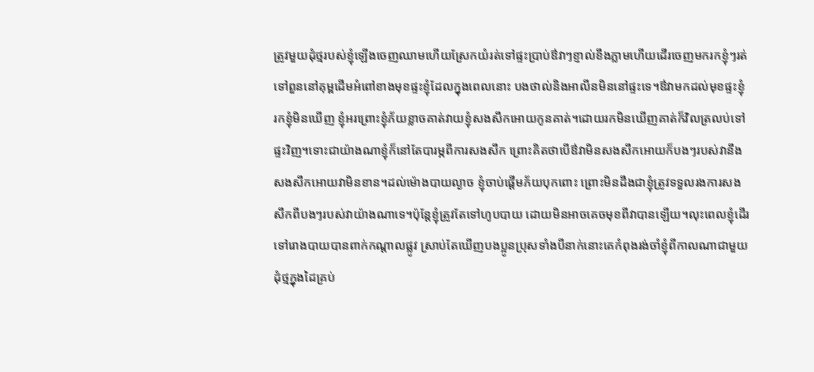ត្រូវមួយដុំថ្មរបស់ខ្ញុំឡើងចេញឈាមហើយស្រែកយំរត់ទៅផ្ទះប្រាប់ឳវាៗខ្ញាល់ខឹងភ្លាមហើយដើរចេញមករកខ្ញុំៗរត់ទៅពួននៅគុម្ពដើមអំពៅខាងមុខផ្ទះខ្ញុំដែលក្នុងពេលនោះ បងថាល់និងអាលីនមិននៅផ្ទះទេ។ឳវាមកដល់មុខផ្ទះខ្ញុំ រកខ្ញុំមិនឃើញ ខ្ញុំអរព្រោះខ្ញុំភ័យខ្លាចគាត់វាយខ្ញុំសងសឹកអោយកូនគាត់។ដោយរកមិនឃើញគាត់ក៏វិលត្រលប់ទៅផ្ទះវិញ។ទោះជាយ៉ាងណាខ្ញុំក៏នៅតែបារម្ភពីការសងសឹក ព្រោះគិតថាបើឳវាមិនសងសឹកអោយក៏បងៗរបស់វានឹងសងសឹកអោយវាមិនខាន។ដល់ម៉ោងបាយល្ងាច ខ្ញុំចាប់ផ្ដើមភ័យបុកពោះ ព្រោះមិនដឹងជាខ្ញុំត្រូវទទួលរងការសងសឹកពីបងៗរបស់វាយ៉ាងណាទេ។ប៉ុន្តែខ្ញុំត្រូវតែទៅហូបបាយ ដោយមិនអាចគេចមុខពីវាបានឡើយ។លុះពេលខ្ញុំដើរទៅរោងបាយបានពាក់កណ្ដាលផ្លូវ ស្រាប់តែឃើញបងប្អូនប្រុសទាំងបីនាក់នោះគេកំពុងរង់ចាំខ្ញុំពីកាលណាជាមួយដុំថ្មក្នុងដៃគ្រប់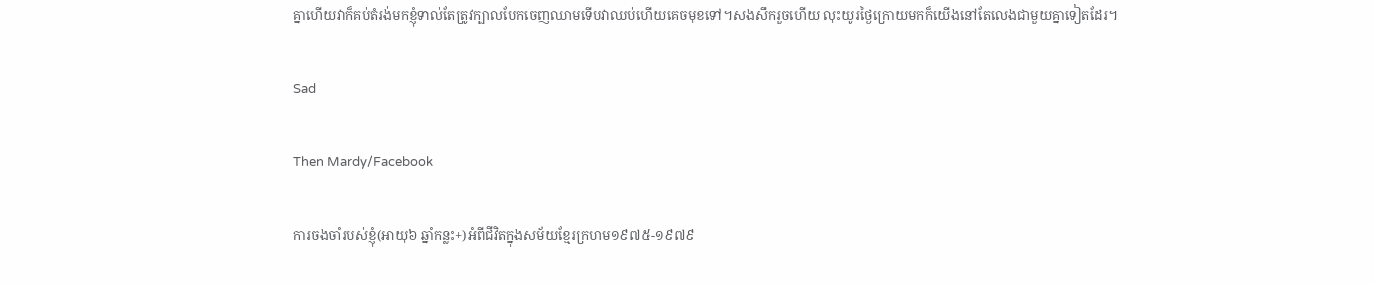គ្នាហើយវាក៏គប់តំរង់មកខ្ញុំទាល់តែត្រូវក្បាលបែកចេញឈាមទើបវាឈប់ហើយគេចមុខទៅ។សងសឹករួចហើយ លុះយូរថ្ងៃក្រោយមកក៏យើងនៅតែលេងជាមួយគ្នាទៀតដែរ។

Sad

Then Mardy/Facebook

ការចងចាំរបស់ខ្ញុំ(អាយុ៦ ឆ្នាំកន្លះ+)អំពីជីវិតក្នុងសម័យខ្មែរក្រហម១៩៧៥-១៩៧៩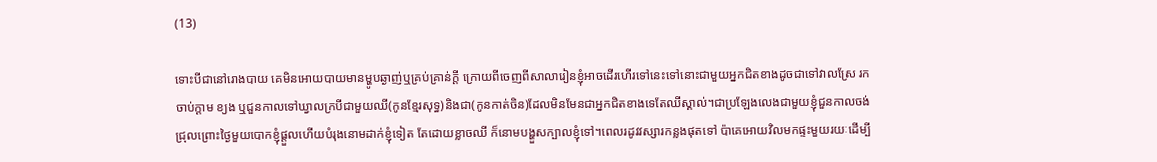(13)

ទោះបីជានៅរោងបាយ គេមិនអោយបាយមានម្ហូបឆ្ងាញ់ឬគ្រប់គ្រាន់ក្ដី ក្រោយពីចេញពីសាលារៀនខ្ញុំអាចដើរហើរទៅនេះទៅនោះជាមួយអ្នកជិតខាងដូចជាទៅវាលស្រែ រកចាប់ក្ដាម ខ្យង ឬជួនកាលទៅឃ្វាលក្របីជាមួយឈី(កូនខ្មែរសុទ្ធ)និងជា(កូនកាត់ចិន)ដែលមិនមែនជាអ្នកជិតខាងទេតែឈីស្គាល់។ជាប្រឡែងលេងជាមួយខ្ញុំជួនកាលចង់ជ្រុលព្រោះថ្ងៃមួយបោកខ្ញុំផ្ដួលហើយបំរុងនោមដាក់ខ្ញុំទៀត តែដោយខ្លាចឈី ក៏នោមបង្ហួសក្បាលខ្ញុំទៅ។ពេលរដូវវស្សារកន្លងផុតទៅ ប៉ាគេអោយវិលមកផ្ទះមួយរយៈដើម្បី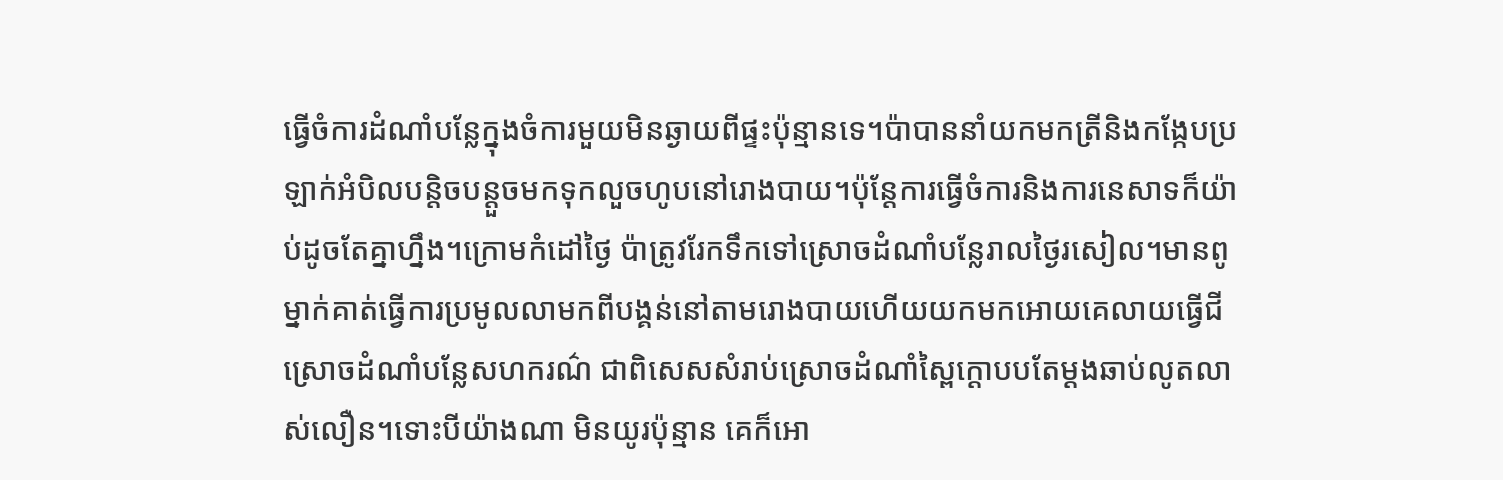ធ្វើចំការដំណាំបន្លែក្នុងចំការមួយមិនឆ្ងាយពីផ្ទះប៉ុន្មានទេ។ប៉ាបាននាំយកមកត្រីនិងកង្កែបប្រឡាក់អំបិលបន្តិចបន្តួចមកទុកលួចហូបនៅរោងបាយ។ប៉ុន្តែការធ្វើចំការនិងការនេសាទក៏យ៉ាប់ដូចតែគ្នាហ្នឹង។ក្រោមកំដៅថ្ងៃ ប៉ាត្រូវរែកទឹកទៅស្រោចដំណាំបន្លែរាលថ្ងៃរសៀល។មានពូម្នាក់គាត់ធ្វើការប្រមូលលាមកពីបង្គន់នៅតាមរោងបាយហើយយកមកអោយគេលាយធ្វើជីស្រោចដំណាំបន្លែសហករណ៌ ជាពិសេសសំរាប់ស្រោចដំណាំស្ពៃក្ដោបបតែម្ដងឆាប់លូតលាស់លឿន។ទោះបីយ៉ាងណា មិនយូរប៉ុន្មាន គេក៏អោ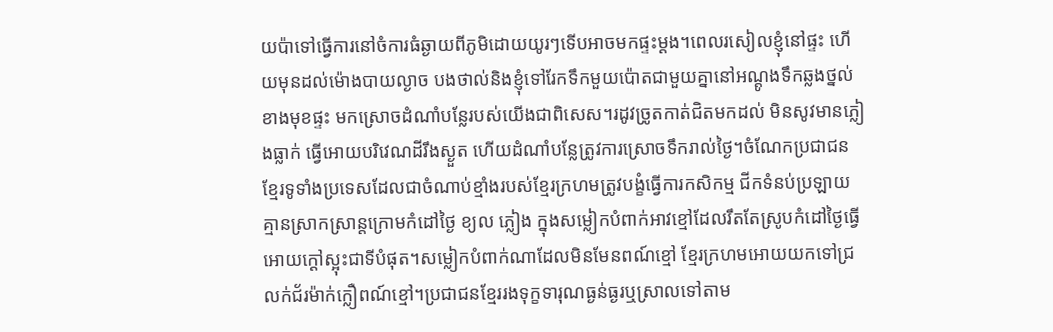យប៉ាទៅធ្វើការនៅចំការធំឆ្ងាយពីភូមិដោយយូរៗទើបអាចមកផ្ទះម្ដង។ពេលរសៀលខ្ញុំនៅផ្ទះ ហើយមុនដល់ម៉ោងបាយល្ងាច បងថាល់និងខ្ញុំទៅរែកទឹកមួយប៉ោតជាមួយគ្នានៅអណ្ដូងទឹកឆ្លងថ្នល់ខាងមុខផ្ទះ មកស្រោចដំណាំបន្លែរបស់យើងជាពិសេស។រដូវច្រូតកាត់ជិតមកដល់ មិនសូវមានភ្លៀងធ្លាក់ ធ្វើអោយបរិវេណដីរឹងស្ងួត ហើយដំណាំបន្លែត្រូវការស្រោចទឹករាល់ថ្ងៃ។ចំណែកប្រជាជនខ្មែរទូទាំងប្រទេសដែលជាចំណាប់ខ្មាំងរបស់ខ្មែរក្រហមត្រូវបង្ខំធ្វើការកសិកម្ម ជីកទំនប់ប្រឡាយគ្មានស្រាកស្រាន្តក្រោមកំដៅថ្ងៃ ខ្យល ភ្លៀង ក្នុងសម្លៀកបំពាក់អាវខ្មៅដែលរឹតតែស្រូបកំដៅថ្ងៃធ្វើអោយក្ដៅស្អុះជាទីបំផុត។សម្លៀកបំពាក់ណាដែលមិនមែនពណ៍ខ្មៅ ខ្មែរក្រហមអោយយកទៅជ្រលក់ជ័រម៉ាក់ក្លឿពណ៍ខ្មៅ។ប្រជាជនខ្មែររងទុក្ខទារុណធ្ងន់ធ្ងរឬស្រាលទៅតាម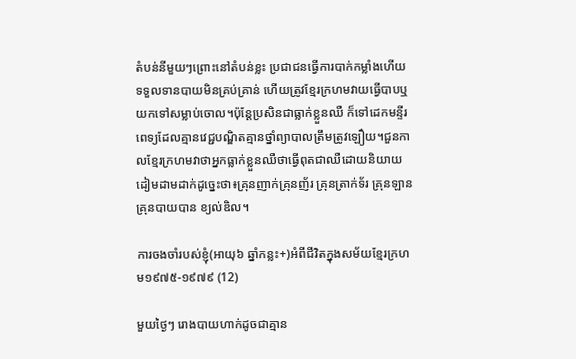តំបន់នីមួយៗព្រោះនៅតំបន់ខ្លះ ប្រជាជនធ្វើការបាក់កម្លាំងហើយ ទទួលទានបាយមិនគ្រប់គ្រាន់ ហើយត្រូវខ្មែរក្រហមវាយធ្វើបាបឬយកទៅសម្លាប់ចោល។ប៉ុន្តែប្រសិនជាធ្លាក់ខ្លួនឈឺ ក៏ទៅដេកមន្ទីរពេទ្យដែលគ្មានវេជ្ជបណ្ឌិតគ្មានថ្នាំព្យាបាលត្រឹមត្រូវឡឿយ។ជួនកាលខ្មែរក្រហមវាថាអ្នកធ្លាក់ខ្លួនឈឺថាធ្វើពុតជាឈឺដោយនិយាយដៀមដាមដាក់ដូច្នេះថា៖គ្រុនញាក់គ្រុនញ័រ គ្រុនត្រាក់ទ័រ គ្រុនឡាន គ្រុនបាយបាន ខ្យល់ឌិល។

ការចងចាំរបស់ខ្ញុំ(អាយុ៦ ឆ្នាំកន្លះ+)អំពីជីវិតក្នុងសម័យខ្មែរក្រហម១៩៧៥-១៩៧៩ (12)

មួយថ្ងៃៗ រោងបាយហាក់ដូចជាគ្មាន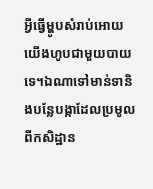អ្វីធ្វើម្ហូបសំរាប់អោយយើងហូបជាមួយបាយទេ។ឯណាទៅមាន់ទានិងបន្លែបង្កាដែលប្រមូលពីកសិដ្ឋាន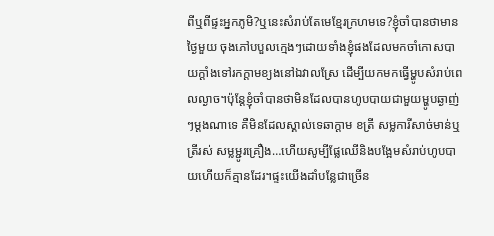ពីឬពីផ្ទះអ្នកភូមិ?ឬនេះសំរាប់តែមេខ្មែរក្រហមទេ?ខ្ញុំចាំបានថាមានថ្ងៃមួយ ចុងភៅបបួលក្មេងៗដោយទាំងខ្ញុំផងដែលមកចាំកោសបាយក្ដាំងទៅរកក្ដាមខ្យងនៅឯវាលស្រែ ដើម្បីយកមកធ្វើម្ហូបសំរាប់ពេលល្ងាច។ប៉ុន្តែខ្ញុំចាំបានថាមិនដែលបានហូបបាយជាមួយម្ហូបឆ្ងាញ់ៗម្ដងណាទេ គឺមិនដែលស្គាល់ទេឆាក្ដាម ខត្រី សម្លការីសាច់មាន់ឬត្រីរស់ សម្លម្ជូរគ្រឿង…ហើយសូម្បីផ្លែឈើនិងបង្អែមសំរាប់ហូបបាយហើយក៏គ្មានដែរ។ផ្ទះយើងដាំបន្លែជាច្រើន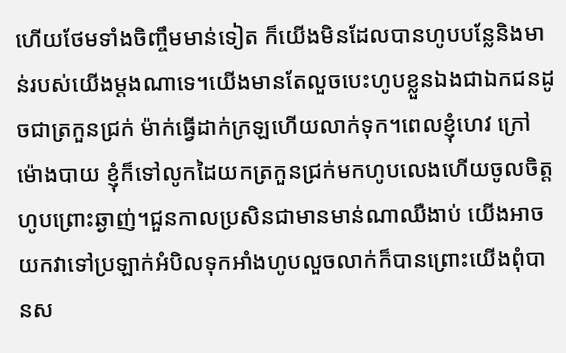ហើយថែមទាំងចិញ្ចឹមមាន់ទៀត ក៏យើងមិនដែលបានហូបបន្លែនិងមាន់របស់យើងម្ដងណាទេ។យើងមានតែលួចបេះហូបខ្លួនឯងជាឯកជនដូចជាត្រកួនជ្រក់ ម៉ាក់ធ្វើដាក់ក្រឡហើយលាក់ទុក។ពេលខ្ញុំហេវ ក្រៅម៉ោងបាយ ខ្ញុំក៏ទៅលូកដៃយកត្រកួនជ្រក់មកហូបលេងហើយចូលចិត្តហូបព្រោះឆ្ងាញ់។ជួនកាលប្រសិនជាមានមាន់ណាឈឺងាប់ យើងអាចយកវាទៅប្រឡាក់អំបិលទុកអាំងហូបលួចលាក់ក៏បានព្រោះយើងពុំបានស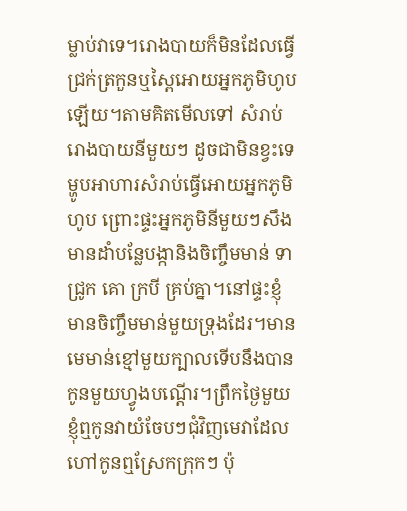ម្លាប់វាទេ។រោងបាយក៏មិនដែលធ្វើជ្រក់ត្រកួនឬស្ពៃអោយអ្នកភូមិហូបឡើយ។តាមគិតមើលទៅ សំរាប់រោងបាយនីមួយៗ ដូចជាមិនខ្វះទេម្ហូបអាហារសំរាប់ធ្វើអោយអ្នកភូមិហូប ព្រោះផ្ទះអ្នកភូមិនីមួយៗសឹងមានដាំបន្លែបង្កានិងចិញ្ចឹមមាន់ ទា ជ្រូក គោ ក្របី គ្រប់គ្នា។នៅផ្ទះខ្ញុំមានចិញ្ចឹមមាន់មួយទ្រុងដែរ។មានមេមាន់ខ្មៅមួយក្បាលទើបនឹងបានកូនមួយហ្វូងបណ្ដើរ។ព្រឹកថ្ងៃមួយ ខ្ញុំឮកូនវាយំចែបៗជុំវិញមេវាដែលហៅកូនឮស្រែកក្រុកៗ ប៉ុ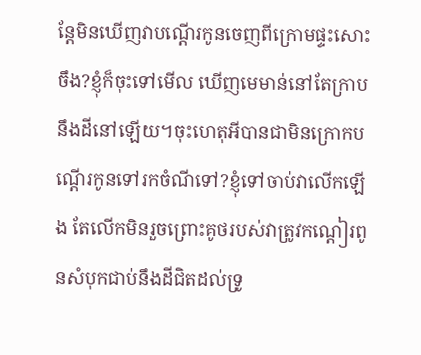ន្តែមិនឃើញវាបណ្ដើរកូនចេញពីក្រោមផ្ទះសោះចឹង?ខ្ញុំក៏ចុះទៅមើល ឃើញមេមាន់នៅតែក្រាបនឹងដីនៅឡើយ។ចុះហេតុអីបានជាមិនក្រោកបណ្ដើរកូនទៅរកចំណីទៅ?ខ្ញុំទៅចាប់វាលើកឡើង តែលើកមិនរួចព្រោះគូថរបស់វាត្រូវកណ្ដៀរពូនសំបុកជាប់នឹងដីជិតដល់ទ្រូ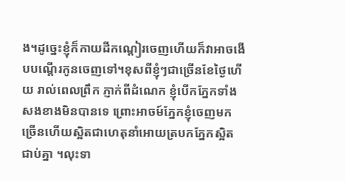ង។ដូច្នេះខ្ញុំក៏កាយដីកណ្ដៀរចេញហើយក៏វាអាចងើបបណ្ដើរកូនចេញទៅ។ខុសពីខ្ញុំៗជាច្រើនខែថ្ងៃហើយ រាល់ពេលព្រឹក ភ្ញាក់ពីដំណេក ខ្ញុំបើកភ្នែកទាំងសងខាងមិនបានទេ ព្រោះអាចម៍ភ្នែកខ្ញុំចេញមកច្រើនហើយស្អិតជាហេតុនាំអោយត្របកភ្នែកស្អិតជាប់គ្នា ។លុះទា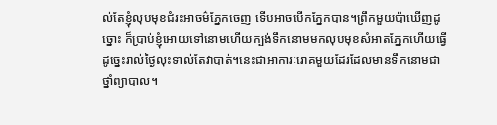ល់តែខ្ញុំលុបមុខជំរះអាចម៌ភ្នែកចេញ ទើបអាចបើកភ្នែកបាន។ព្រឹកមួយប៉ាឃើញដូច្នោះ ក៏ប្រាប់ខ្ញុំអោយទៅនោមហើយក្បង់ទឹកនោមមកលុបមុខសំអាតភ្នែកហើយធ្វើដូច្នេះរាល់ថ្ងៃលុះទាល់តែវាបាត់។នេះជាអាការៈរោគមួយដែរដែលមានទឹកនោមជាថ្នាំព្យាបាល។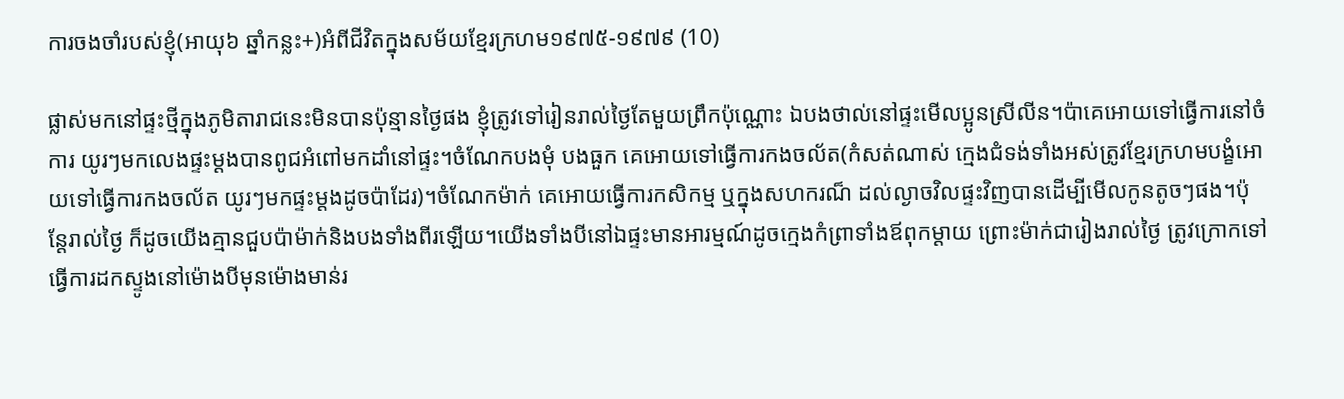ការចងចាំរបស់ខ្ញុំ(អាយុ៦ ឆ្នាំកន្លះ+)អំពីជីវិតក្នុងសម័យខ្មែរក្រហម១៩៧៥-១៩៧៩ (10)

ផ្លាស់មកនៅផ្ទះថ្មីក្នុងភូមិតារាជនេះមិនបានប៉ុន្មានថ្ងៃផង ខ្ញុំត្រូវទៅរៀនរាល់ថ្ងៃតែមួយព្រឹកប៉ុណ្ណោះ ឯបងថាល់នៅផ្ទះមើលប្អូនស្រីលីន។ប៉ាគេអោយទៅធ្វើការនៅចំការ យូរៗមកលេងផ្ទះម្ដងបានពូជអំពៅមកដាំនៅផ្ទះ។ចំណែកបងមុំ បងធួក គេអោយទៅធ្វើការកងចល័ត(កំសត់ណាស់ ក្មេងជំទង់ទាំងអស់ត្រូវខ្មែរក្រហមបង្ខំអោយទៅធ្វើការកងចល័ត យូរៗមកផ្ទះម្ដងដូចប៉ាដែរ)។ចំណែកម៉ាក់ គេអោយធ្វើការកសិកម្ម ឬក្នុងសហករណ៏ ដល់ល្ងាចវិលផ្ទះវិញបានដើម្បីមើលកូនតូចៗផង។ប៉ុន្តែរាល់ថ្ងៃ ក៏ដូចយើងគ្មានជួបប៉ាម៉ាក់និងបងទាំងពីរឡើយ។យើងទាំងបីនៅឯផ្ទះមានអារម្មណ៍ដូចក្មេងកំព្រាទាំងឪពុកម្ដាយ ព្រោះម៉ាក់ជារៀងរាល់ថ្ងៃ ត្រូវក្រោកទៅធ្វើការដកស្ទូងនៅម៉ោងបីមុនម៉ោងមាន់រ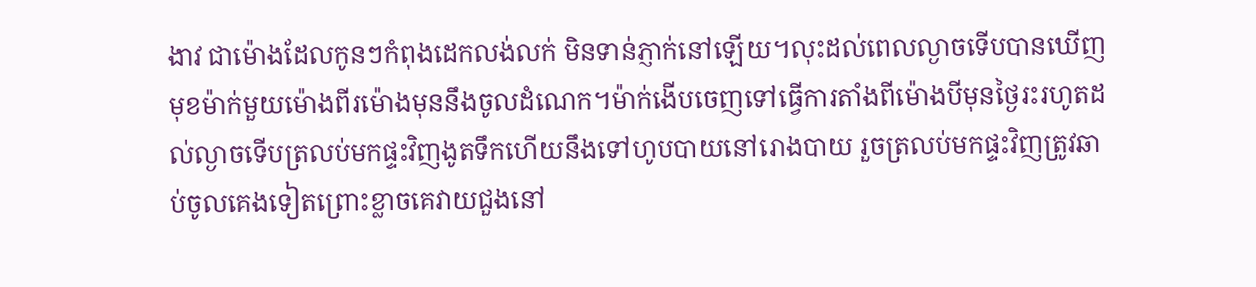ងាវ ជាម៉ោងដែលកូនៗកំពុងដេកលង់លក់ មិនទាន់ភ្ញាក់នៅឡើយ។លុះដល់ពេលល្ងាចទើបបានឃើញមុខម៉ាក់មួយម៉ោងពីរម៉ោងមុននឹងចូលដំណេក។ម៉ាក់ងើបចេញទៅធ្វើការតាំងពីម៉ោងបីមុនថ្ងៃរះរហូតដល់ល្ងាចទើបត្រលប់មកផ្ទះវិញងូតទឹកហើយនឹងទៅហូបបាយនៅរោងបាយ រួចត្រលប់មកផ្ទះវិញត្រូវឆាប់ចូលគេងទៀតព្រោះខ្លាចគេវាយជួងនៅ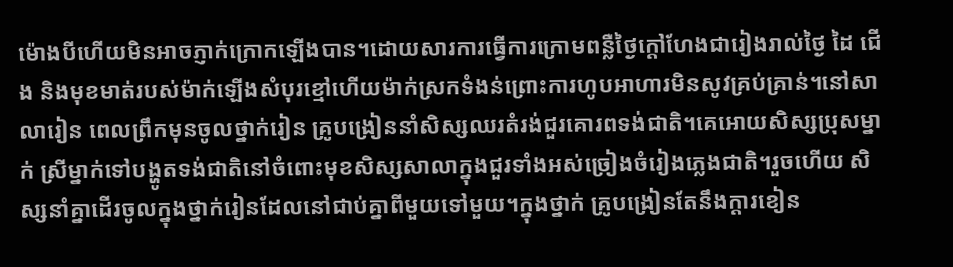ម៉ោងបីហើយមិនអាចភ្ញាក់ក្រោកឡើងបាន។ដោយសារការធ្វើការក្រោមពន្លឺថ្ងៃក្ដៅហែងជារៀងរាល់ថ្ងៃ ដៃ ជើង និងមុខមាត់របស់ម៉ាក់ឡើងសំបុរខ្មៅហើយម៉ាក់ស្រកទំងន់ព្រោះការហូបអាហារមិនសូវគ្រប់គ្រាន់។នៅសាលារៀន ពេលព្រឹកមុនចូលថ្នាក់រៀន គ្រូបង្រៀននាំសិស្សឈរតំរង់ជួរគោរពទង់ជាតិ។គេអោយសិស្សប្រុសម្នាក់ ស្រីម្នាក់ទៅបង្ហូតទង់ជាតិនៅចំពោះមុខសិស្សសាលាក្នុងជួរទាំងអស់ច្រៀងចំរៀងភ្លេងជាតិ។រួចហើយ សិស្សនាំគ្នាដើរចូលក្នុងថ្នាក់រៀនដែលនៅជាប់គ្នាពីមួយទៅមួយ។ក្នុងថ្នាក់ គ្រូបង្រៀនតែនឹងក្ដារខៀន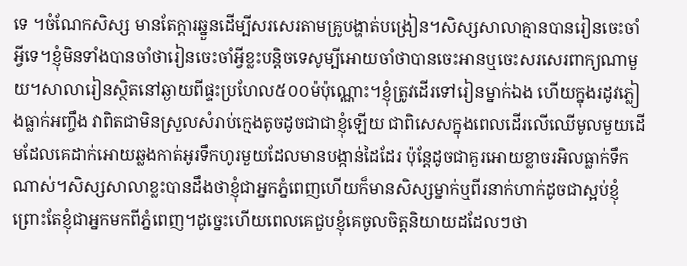ទេ ។ចំណែកសិស្ស មានតែក្ដារឆ្នួនដើម្បីសរសេរតាមគ្រូបង្ហាត់បង្រៀន។សិស្សសាលាគ្មានបានរៀនចេះចាំអ្វីទេ។ខ្ញុំមិនទាំងបានចាំថារៀនចេះចាំអ្វីខ្លះបន្តិចទេសូម្បីអោយចាំថាបានចេះអានឬចេះសរសេរពាក្យណាមួយ។សាលារៀនស្ថិតនៅឆ្ងាយពីផ្ទះប្រហែល៥០០ម៉ប៉ុណ្ណោះ។ខ្ញុំត្រូវដើរទៅរៀនម្នាក់ឯង ហើយក្នុងរដូវភ្លៀងធ្លាក់អញ្ចឹង វាពិតជាមិនស្រួលសំរាប់ក្មេងតូចដូចជាជាខ្ញុំឡើយ ជាពិសេសក្នុងពេលដើរលើឈើមូលមួយដើមដែលគេដាក់អោយឆ្លងកាត់អូរទឹកហូរមួយដែលមានបង្កាន់ដៃដែរ ប៉ុន្តែដូចជាគួរអោយខ្លាចរអិលធ្លាក់ទឹកណាស់។សិស្សសាលាខ្លះបានដឹងថាខ្ញុំជាអ្នកភ្នំពេញហើយក៏មានសិស្សម្នាក់ឬពីរនាក់ហាក់ដូចជាស្អប់ខ្ញុំព្រោះតែខ្ញុំជាអ្នកមកពីភ្នំពេញ។ដូច្នេះហើយពេលគេជួបខ្ញុំគេចូលចិត្តនិយាយដដែលៗថា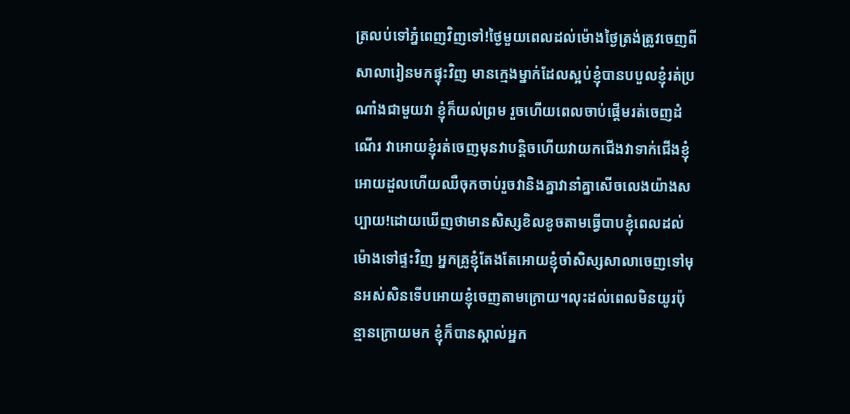ត្រលប់ទៅភ្នំពេញវិញទៅ!ថ្ងៃមួយពេលដល់ម៉ោងថ្ងៃត្រង់ត្រូវចេញពីសាលារៀនមកផ្ទុះវិញ មានក្មេងម្នាក់ដែលស្អប់ខ្ញុំបានបបួលខ្ញុំរត់ប្រណាំងជាមួយវា ខ្ញុំក៏យល់ព្រម រួចហើយពេលចាប់ផ្ដើមរត់ចេញដំណើរ វាអោយខ្ញុំរត់ចេញមុនវាបន្តិចហើយវាយកជើងវាទាក់ជើងខ្ញុំអោយដួលហើយឈឺចុកចាប់រួចវានិងគ្នាវានាំគ្នាសើចលេងយ៉ាងសប្បាយ!ដោយឃើញថាមានសិស្សខិលខូចតាមធ្វើបាបខ្ញុំពេលដល់ម៉ោងទៅផ្ទះវិញ អ្នកគ្រូខ្ញុំតែងតែអោយខ្ញុំចាំសិស្សសាលាចេញទៅមុនអស់សិនទើបអោយខ្ញុំចេញតាមក្រោយ។លុះដល់ពេលមិនយូរប៉ុន្មានក្រោយមក ខ្ញុំក៏បានស្គាល់អ្នក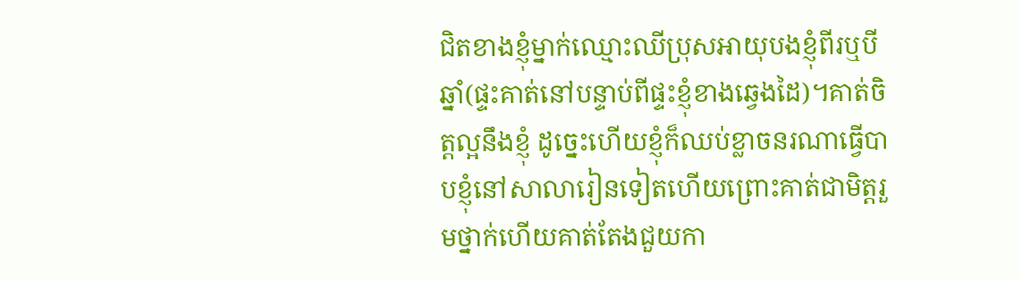ជិតខាងខ្ញុំម្នាក់ឈ្មោះឈីប្រុសអាយុបងខ្ញុំពីរឬបីឆ្នាំ(ផ្ទះគាត់នៅបន្ទាប់ពីផ្ទះខ្ញុំខាងឆ្វេងដៃ)។គាត់ចិត្តល្អនឹងខ្ញុំ ដូច្នេះហើយខ្ញុំក៏ឈប់ខ្លាចនរណាធ្វើបាបខ្ញុំនៅសាលារៀនទៀតហើយព្រោះគាត់ជាមិត្តរួមថ្នាក់ហើយគាត់តែងជួយកា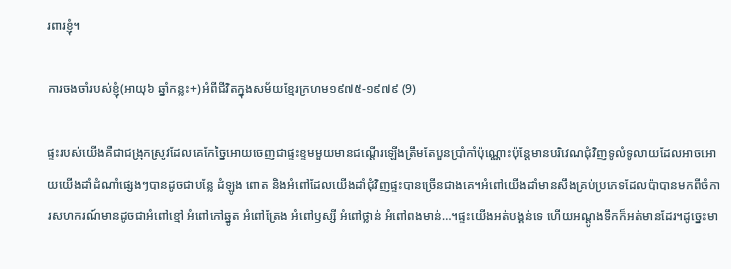រពារខ្ញុំ។

ការចងចាំរបស់ខ្ញុំ(អាយុ៦ ឆ្នាំកន្លះ+)អំពីជីវិតក្នុងសម័យខ្មែរក្រហម១៩៧៥-១៩៧៩ (9)

ផ្ទះរបស់យើងគឺជាជង្រុកស្រូវដែលគេកែច្នៃអោយចេញជាផ្ទះខ្ទមមួយមានជណ្ដើរឡើងត្រឹមតែបួនប្រាំកាំប៉ុណ្ណោះប៉ុន្តែមានបរិវេណជុំវិញទូលំទូលាយដែលអាចអោយយើងដាំដំណាំផ្សេងៗបានដូចជាបន្លែ ដំឡូង ពោត និងអំពៅដែលយើងដាំជុំវិញផ្ទះបានច្រើនជាងគេ។អំពៅយើងដាំមានសឹងគ្រប់ប្រភេទដែលប៉ាបានមកពីចំការសហករណ៍មានដូចជាអំពៅខ្មៅ អំពៅកៅឆ្នូត អំពៅត្រែង អំពៅឫស្សី អំពៅថ្លាន់ អំពៅពងមាន់…។ផ្ទះយើងអត់បង្គន់ទេ ហើយអណ្ដូងទឹកក៏អត់មានដែរ។ដូច្នេះមា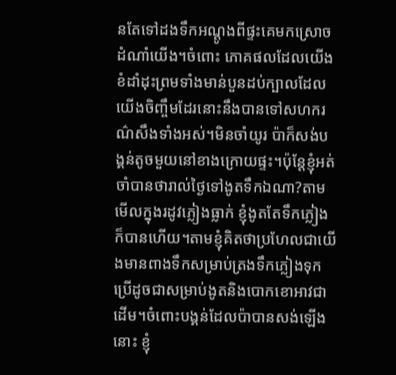នតែទៅដងទឹកអណ្ដូងពីផ្ទះគេមកស្រោចដំណាំយើង។ចំពោះ ភោគផលដែលយើងខំដាំដុះព្រមទាំងមាន់បួនដប់ក្បាលដែលយើងចិញ្ចឹមដែរនោះនឹងបានទៅសហករណ៌សឹងទាំងអស់។មិនចាំយូរ ប៉ាក៏សង់បង្គន់តូចមួយនៅខាងក្រោយផ្ទះ។ប៉ុន្តែខ្ញុំអត់ចាំបានថារាល់ថ្ងៃទៅងូតទឹកឯណា?តាមមើលក្នុងរដូវភ្លៀងធ្លាក់ ខ្ញុំងូតតែទឹកភ្លៀងក៏បានហើយ។តាមខ្ញុំគិតថាប្រហែលជាយើងមានពាងទឹកសម្រាប់ត្រងទឹកភ្លៀងទុកប្រើដូចជាសម្រាប់ងូតនិងបោកខោអាវជាដើម។ចំពោះបង្គន់ដែលប៉ាបានសង់ឡើងនោះ ខ្ញុំ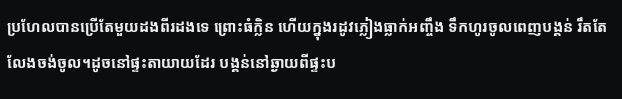ប្រហែលបានប្រើតែមួយដងពីរដងទេ ព្រោះធំក្លិន ហើយក្នុងរដូវភ្លៀងធ្លាក់អញ្ចឹង ទឹកហូរចូលពេញបង្គន់ រឹតតែលែងចង់ចូល។ដូចនៅផ្ទះតាយាយដែរ បង្គន់នៅឆ្ងាយពីផ្ទះប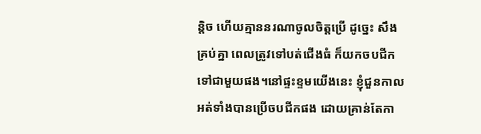ន្តិច ហើយគ្មាននរណាចូលចិត្តប្រើ ដូច្នេះ សឹងគ្រប់គ្នា ពេលត្រូវទៅបត់ជើងធំ ក៏យកចបជីកទៅជាមួយផង។នៅផ្ទះខ្ទមយើងនេះ ខ្ញុំជួនកាលអត់ទាំងបានប្រើចបជីកផង ដោយគ្រាន់តែកា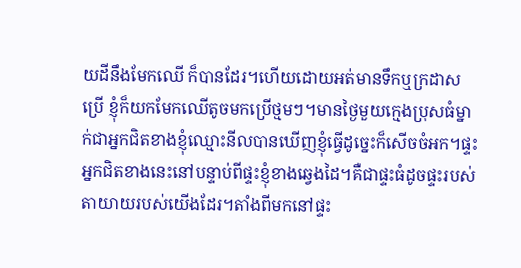យដីនឹងមែកឈើ ក៏បានដែរ។ហើយដោយអត់មានទឹកឬក្រដាសប្រើ ខ្ញុំក៏យកមែកឈើតូចមកប្រើថ្មមៗ។មានថ្ងៃមួយក្មេងប្រុសធំម្នាក់ជាអ្នកជិតខាងខ្ញុំឈ្មោះនីលបានឃើញខ្ញុំធ្វើដូច្នេះក៏សើចចំអក។ផ្ទះអ្នកជិតខាងនេះនៅបន្ទាប់ពីផ្ទះខ្ញុំខាងឆ្វេងដៃ។គឺជាផ្ទះធំដូចផ្ទះរបស់តាយាយរបស់យើងដែរ។តាំងពីមកនៅផ្ទះ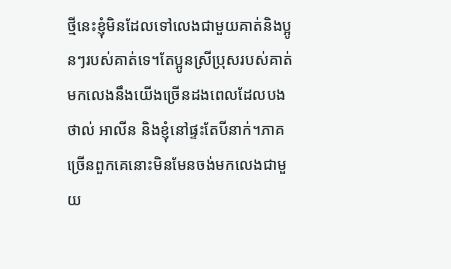ថ្មីនេះខ្ញុំមិនដែលទៅលេងជាមួយគាត់និងប្អូនៗរបស់គាត់ទេ។តែប្អូនស្រីប្រុសរបស់គាត់មកលេងនឹងយើងច្រើនដងពេលដែលបងថាល់ អាលីន និងខ្ញុំនៅផ្ទះតែបីនាក់។ភាគច្រើនពួកគេនោះមិនមែនចង់មកលេងជាមួយ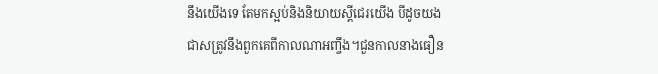នឹងយើងទេ តែមកស្អប់និងនិយាយស្ដីជេរយើង បីដូចយងជាសត្រូវនឹងពួកគេពីកាលណាអញ្ចឹង។ជួនកាលនាងធឿន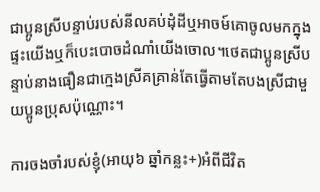ជាប្អូនស្រីបន្ទាប់របស់នីលគប់ដុំដីឬអាចម៍គោចូលមកក្នុងផ្ទះយើងឬក៏បេះបោចដំណាំយើងចោល។ថេតជាប្អូនស្រីបន្ទាប់នាងធឿនជាក្មេងស្រីគគ្រាន់តែធ្វើតាមតែបងស្រីជាមួយប្អូនប្រុសប៉ុណ្ណោះ។

ការចងចាំរបស់ខ្ញុំ(អាយុ៦ ឆ្នាំកន្លះ+)អំពីជីវិត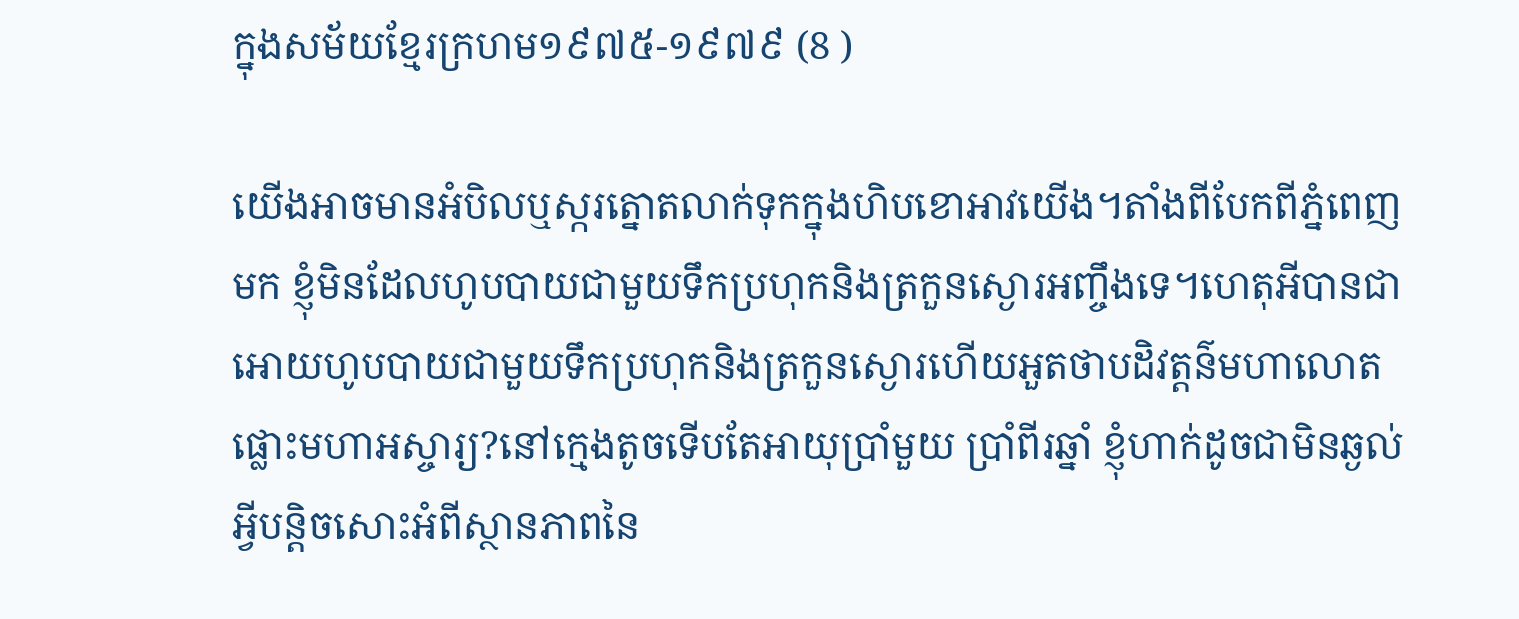ក្នុងសម័យខ្មែរក្រហម១៩៧៥-១៩៧៩ (8 )

យើងអាចមានអំបិលឬស្ករត្នោតលាក់ទុកក្នុងហិបខោអាវយើង។តាំងពីបែកពីភ្នំពេញមក ខ្ញុំមិនដែលហូបបាយជាមួយទឹកប្រហុកនិងត្រកួនស្ងោរអញ្ចឹងទេ។ហេតុអីបានជាអោយហូបបាយជាមួយទឹកប្រហុកនិងត្រកួនស្ងោរហើយអួតថាបដិវត្តន៌មហាលោតផ្លោះមហាអស្ចារ្យ?នៅក្មេងតូចទើបតែអាយុប្រាំមួយ ប្រាំពីរឆ្នាំ ខ្ញុំហាក់ដូចជាមិនឆ្ងល់អ្វីបន្តិចសោះអំពីស្ថានភាពនៃ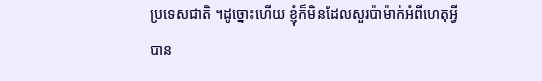ប្រទេសជាតិ ។ដូច្នោះហើយ ខ្ញុំក៏មិនដែលសួរប៉ាម៉ាក់អំពីហេតុអ្វីបាន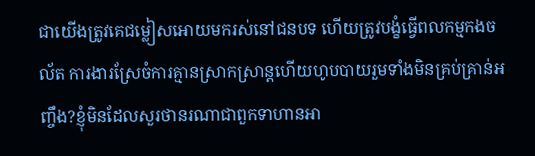ជាយើងត្រូវគេជម្លៀសអោយមករស់នៅជនបទ ហើយត្រូវបង្ខំធ្វើពលកម្មកងចល័ត ការងារស្រែចំការគ្មានស្រាកស្រាន្តហើយហូបបាយរួមទាំងមិនគ្រប់គ្រាន់អញ្ចឹង?ខ្ញុំមិនដែលសួរថានរណាជាពួកទាហានអា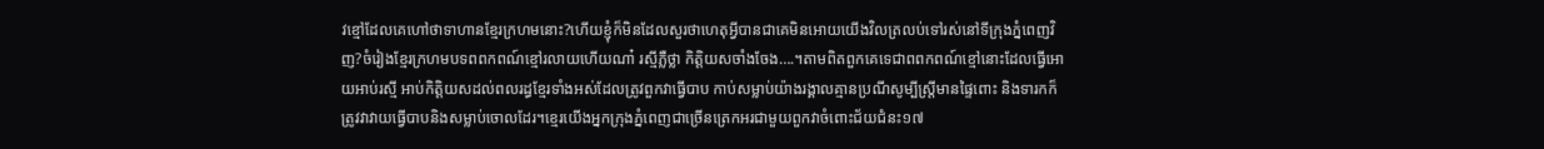វខ្មៅដែលគេហៅថាទាហានខ្មែរក្រហមនោះ?ហើយខ្ញុំក៏មិនដែលសួរថាហេតុអ្វីបានជាគេមិនអោយយើងវិលត្រលប់ទៅរស់នៅទីក្រុងភ្នំពេញវិញ?ចំរៀងខ្មែរក្រហមបទពពកពណ៍ខ្មៅរលាយហើយណា៎ រស្មីភ្លឺថ្លា កិត្តិយសចាំងចែង….។តាមពិតពួកគេទេជាពពកពណ៍ខ្មៅនោះដែលធ្វើអោយអាប់រស្មី អាប់កិត្តិយសដល់ពលរដ្ធខ្មែរទាំងអស់ដែលត្រូវពួកវាធ្វើបាប កាប់សម្លាប់យ៉ាងរង្គាលគ្មានប្រណីសូម្បីស្រ្តីមានផ្ទៃពោះ និងទារកក៏ត្រូវវាវាយធ្វើបាបនិងសម្លាប់ចោលដែរ។ខ្មេរយើងអ្នកក្រុងភ្នំពេញជាច្រើនត្រេកអរជាមួយពួកវាចំពោះជ័យជំនះ១៧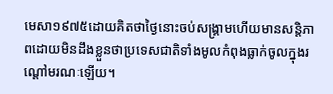មេសា១៩៧៥ដោយគិតថាថ្ងៃនោះចប់សង្រ្គាមហើយមានសន្តិភាពដោយមិនដឹងខ្លួនថាប្រទេសជាតិទាំងមូលកំពុងធ្លាក់ចូលក្នុងរណ្ដៅមរណៈឡើយ។